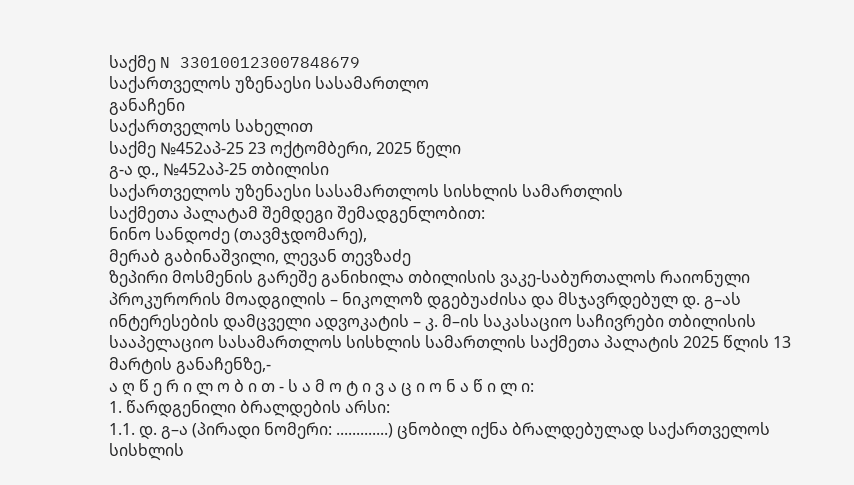საქმე N 330100123007848679
საქართველოს უზენაესი სასამართლო
განაჩენი
საქართველოს სახელით
საქმე №452აპ-25 23 ოქტომბერი, 2025 წელი
გ-ა დ., №452აპ-25 თბილისი
საქართველოს უზენაესი სასამართლოს სისხლის სამართლის
საქმეთა პალატამ შემდეგი შემადგენლობით:
ნინო სანდოძე (თავმჯდომარე),
მერაბ გაბინაშვილი, ლევან თევზაძე
ზეპირი მოსმენის გარეშე განიხილა თბილისის ვაკე-საბურთალოს რაიონული პროკურორის მოადგილის – ნიკოლოზ დგებუაძისა და მსჯავრდებულ დ. გ–ას ინტერესების დამცველი ადვოკატის – კ. მ–ის საკასაციო საჩივრები თბილისის სააპელაციო სასამართლოს სისხლის სამართლის საქმეთა პალატის 2025 წლის 13 მარტის განაჩენზე,-
ა ღ წ ე რ ი ლ ო ბ ი თ - ს ა მ ო ტ ი ვ ა ც ი ო ნ ა წ ი ლ ი:
1. წარდგენილი ბრალდების არსი:
1.1. დ. გ–ა (პირადი ნომერი: .............) ცნობილ იქნა ბრალდებულად საქართველოს სისხლის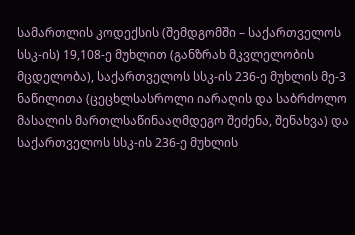სამართლის კოდექსის (შემდგომში – საქართველოს სსკ-ის) 19,108-ე მუხლით (განზრახ მკვლელობის მცდელობა), საქართველოს სსკ-ის 236-ე მუხლის მე-3 ნაწილითა (ცეცხლსასროლი იარაღის და საბრძოლო მასალის მართლსაწინააღმდეგო შეძენა, შენახვა) და საქართველოს სსკ-ის 236-ე მუხლის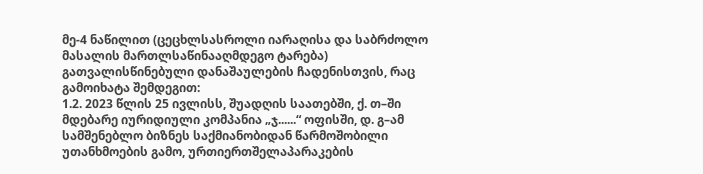მე-4 ნაწილით (ცეცხლსასროლი იარაღისა და საბრძოლო მასალის მართლსაწინააღმდეგო ტარება) გათვალისწინებული დანაშაულების ჩადენისთვის, რაც გამოიხატა შემდეგით:
1.2. 2023 წლის 25 ივლისს, შუადღის საათებში, ქ. თ–ში მდებარე იურიდიული კომპანია „ჯ......“ ოფისში, დ. გ–ამ სამშენებლო ბიზნეს საქმიანობიდან წარმოშობილი უთანხმოების გამო, ურთიერთშელაპარაკების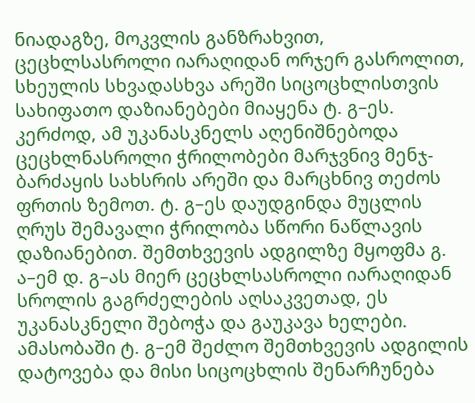ნიადაგზე, მოკვლის განზრახვით, ცეცხლსასროლი იარაღიდან ორჯერ გასროლით, სხეულის სხვადასხვა არეში სიცოცხლისთვის სახიფათო დაზიანებები მიაყენა ტ. გ–ეს. კერძოდ, ამ უკანასკნელს აღენიშნებოდა ცეცხლნასროლი ჭრილობები მარჯვნივ მენჯ-ბარძაყის სახსრის არეში და მარცხნივ თეძოს ფრთის ზემოთ. ტ. გ–ეს დაუდგინდა მუცლის ღრუს შემავალი ჭრილობა სწორი ნაწლავის დაზიანებით. შემთხვევის ადგილზე მყოფმა გ. ა–ემ დ. გ–ას მიერ ცეცხლსასროლი იარაღიდან სროლის გაგრძელების აღსაკვეთად, ეს უკანასკნელი შებოჭა და გაუკავა ხელები. ამასობაში ტ. გ–ემ შეძლო შემთხვევის ადგილის დატოვება და მისი სიცოცხლის შენარჩუნება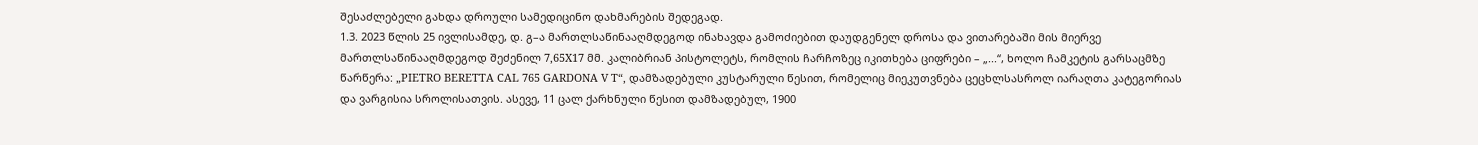შესაძლებელი გახდა დროული სამედიცინო დახმარების შედეგად.
1.3. 2023 წლის 25 ივლისამდე, დ. გ–ა მართლსაწინააღმდეგოდ ინახავდა გამოძიებით დაუდგენელ დროსა და ვითარებაში მის მიერვე მართლსაწინააღმდეგოდ შეძენილ 7,65X17 მმ. კალიბრიან პისტოლეტს, რომლის ჩარჩოზეც იკითხება ციფრები – „...“, ხოლო ჩამკეტის გარსაცმზე წარწერა: „PIETRO BERETTA CAL 765 GARDONA V T“, დამზადებული კუსტარული წესით, რომელიც მიეკუთვნება ცეცხლსასროლ იარაღთა კატეგორიას და ვარგისია სროლისათვის. ასევე, 11 ცალ ქარხნული წესით დამზადებულ, 1900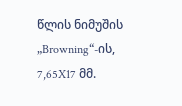წლის ნიმუშის „Browning“-ის, 7,65X17 მმ.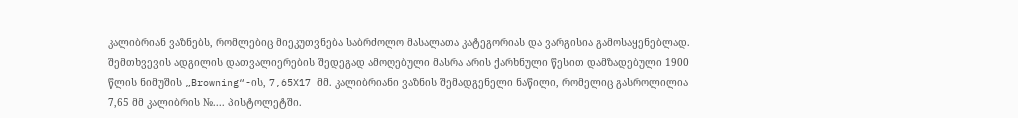კალიბრიან ვაზნებს, რომლებიც მიეკუთვნება საბრძოლო მასალათა კატეგორიას და ვარგისია გამოსაყენებლად. შემთხვევის ადგილის დათვალიერების შედეგად ამოღებული მასრა არის ქარხნული წესით დამზადებული 1900 წლის ნიმუშის „Browning“-ის, 7,65X17 მმ. კალიბრიანი ვაზნის შემადგენელი ნაწილი, რომელიც გასროლილია 7,65 მმ კალიბრის №.... პისტოლეტში.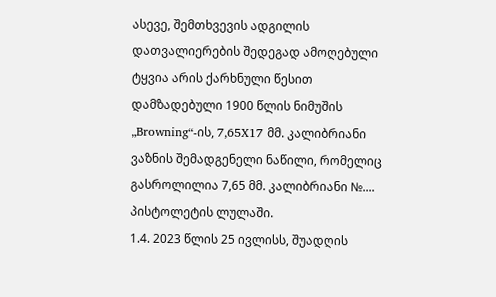ასევე, შემთხვევის ადგილის დათვალიერების შედეგად ამოღებული ტყვია არის ქარხნული წესით დამზადებული 1900 წლის ნიმუშის „Browning“-ის, 7,65X17 მმ. კალიბრიანი ვაზნის შემადგენელი ნაწილი, რომელიც გასროლილია 7,65 მმ. კალიბრიანი №.... პისტოლეტის ლულაში.
1.4. 2023 წლის 25 ივლისს, შუადღის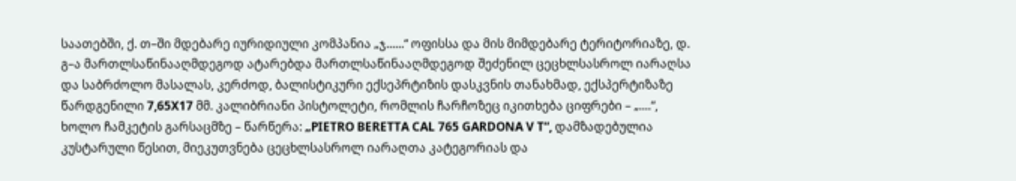საათებში, ქ. თ–ში მდებარე იურიდიული კომპანია „ჯ......“ ოფისსა და მის მიმდებარე ტერიტორიაზე, დ. გ–ა მართლსაწინააღმდეგოდ ატარებდა მართლსაწინააღმდეგოდ შეძენილ ცეცხლსასროლ იარაღსა და საბრძოლო მასალას, კერძოდ, ბალისტიკური ექსეპრტიზის დასკვნის თანახმად, ექსპერტიზაზე წარდგენილი 7,65X17 მმ. კალიბრიანი პისტოლეტი, რომლის ჩარჩოზეც იკითხება ციფრები – „....“, ხოლო ჩამკეტის გარსაცმზე – წარწერა: „PIETRO BERETTA CAL 765 GARDONA V T“, დამზადებულია კუსტარული წესით, მიეკუთვნება ცეცხლსასროლ იარაღთა კატეგორიას და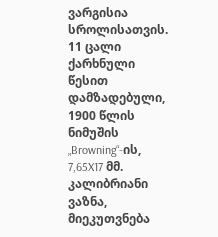ვარგისია სროლისათვის. 11 ცალი ქარხნული წესით დამზადებული, 1900 წლის ნიმუშის „Browning“-ის, 7,65X17 მმ. კალიბრიანი ვაზნა, მიეკუთვნება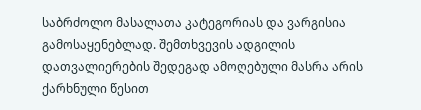საბრძოლო მასალათა კატეგორიას და ვარგისია გამოსაყენებლად. შემთხვევის ადგილის დათვალიერების შედეგად ამოღებული მასრა არის ქარხნული წესით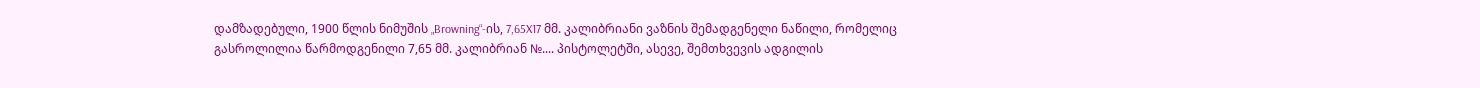დამზადებული, 1900 წლის ნიმუშის „Browning“-ის, 7,65X17 მმ. კალიბრიანი ვაზნის შემადგენელი ნაწილი, რომელიც გასროლილია წარმოდგენილი 7,65 მმ. კალიბრიან №.... პისტოლეტში, ასევე, შემთხვევის ადგილის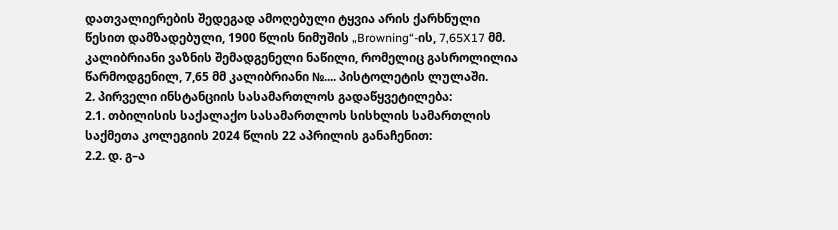დათვალიერების შედეგად ამოღებული ტყვია არის ქარხნული წესით დამზადებული, 1900 წლის ნიმუშის „Browning“-ის, 7,65X17 მმ. კალიბრიანი ვაზნის შემადგენელი ნაწილი, რომელიც გასროლილია წარმოდგენილ, 7,65 მმ კალიბრიანი №.... პისტოლეტის ლულაში.
2. პირველი ინსტანციის სასამართლოს გადაწყვეტილება:
2.1. თბილისის საქალაქო სასამართლოს სისხლის სამართლის საქმეთა კოლეგიის 2024 წლის 22 აპრილის განაჩენით:
2.2. დ. გ–ა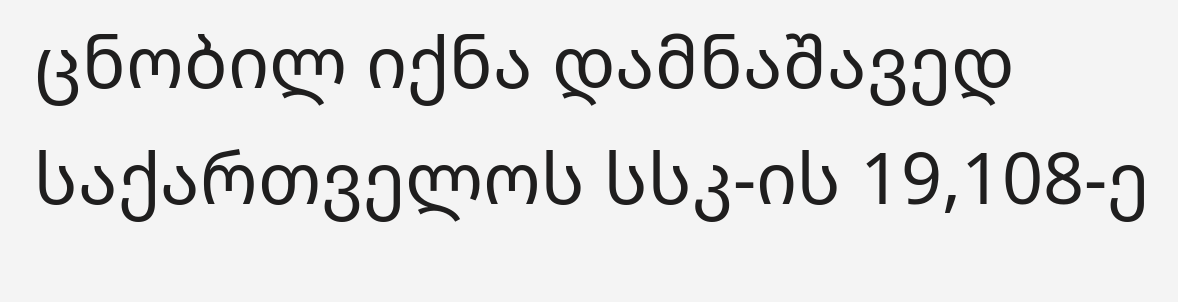ცნობილ იქნა დამნაშავედ საქართველოს სსკ-ის 19,108-ე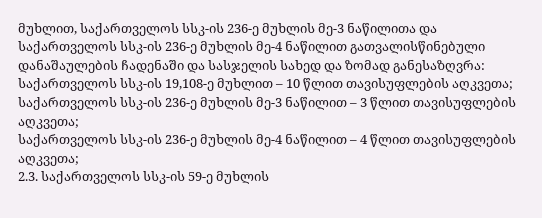მუხლით, საქართველოს სსკ-ის 236-ე მუხლის მე-3 ნაწილითა და საქართველოს სსკ-ის 236-ე მუხლის მე-4 ნაწილით გათვალისწინებული დანაშაულების ჩადენაში და სასჯელის სახედ და ზომად განესაზღვრა:
საქართველოს სსკ-ის 19,108-ე მუხლით – 10 წლით თავისუფლების აღკვეთა;
საქართველოს სსკ-ის 236-ე მუხლის მე-3 ნაწილით – 3 წლით თავისუფლების აღკვეთა;
საქართველოს სსკ-ის 236-ე მუხლის მე-4 ნაწილით – 4 წლით თავისუფლების აღკვეთა;
2.3. საქართველოს სსკ-ის 59-ე მუხლის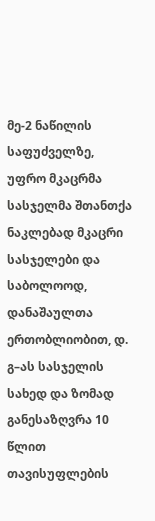მე-2 ნაწილის საფუძველზე, უფრო მკაცრმა სასჯელმა შთანთქა ნაკლებად მკაცრი სასჯელები და საბოლოოდ, დანაშაულთა ერთობლიობით, დ. გ–ას სასჯელის სახედ და ზომად განესაზღვრა 10 წლით თავისუფლების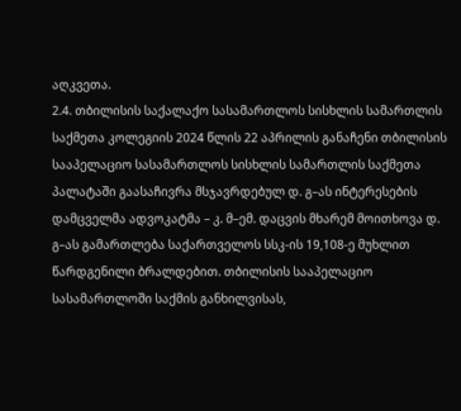აღკვეთა.
2.4. თბილისის საქალაქო სასამართლოს სისხლის სამართლის საქმეთა კოლეგიის 2024 წლის 22 აპრილის განაჩენი თბილისის სააპელაციო სასამართლოს სისხლის სამართლის საქმეთა პალატაში გაასაჩივრა მსჯავრდებულ დ. გ–ას ინტერესების დამცველმა ადვოკატმა – კ. მ–ემ. დაცვის მხარემ მოითხოვა დ. გ–ას გამართლება საქართველოს სსკ-ის 19,108-ე მუხლით წარდგენილი ბრალდებით. თბილისის სააპელაციო სასამართლოში საქმის განხილვისას,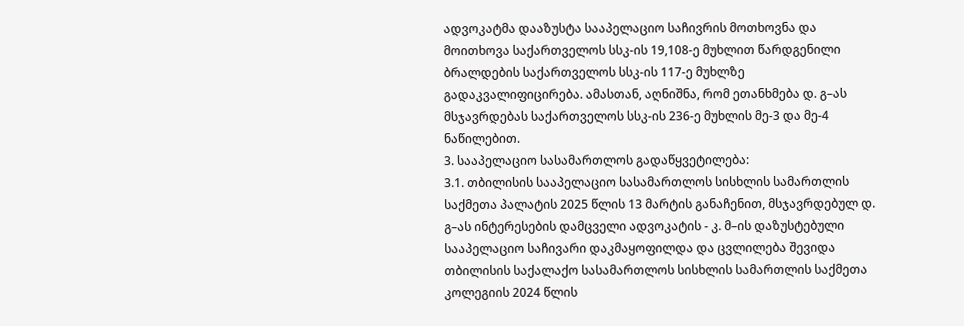ადვოკატმა დააზუსტა სააპელაციო საჩივრის მოთხოვნა და მოითხოვა საქართველოს სსკ-ის 19,108-ე მუხლით წარდგენილი ბრალდების საქართველოს სსკ-ის 117-ე მუხლზე გადაკვალიფიცირება. ამასთან, აღნიშნა, რომ ეთანხმება დ. გ–ას მსჯავრდებას საქართველოს სსკ-ის 236-ე მუხლის მე-3 და მე-4 ნაწილებით.
3. სააპელაციო სასამართლოს გადაწყვეტილება:
3.1. თბილისის სააპელაციო სასამართლოს სისხლის სამართლის საქმეთა პალატის 2025 წლის 13 მარტის განაჩენით, მსჯავრდებულ დ. გ–ას ინტერესების დამცველი ადვოკატის - კ. მ–ის დაზუსტებული სააპელაციო საჩივარი დაკმაყოფილდა და ცვლილება შევიდა თბილისის საქალაქო სასამართლოს სისხლის სამართლის საქმეთა კოლეგიის 2024 წლის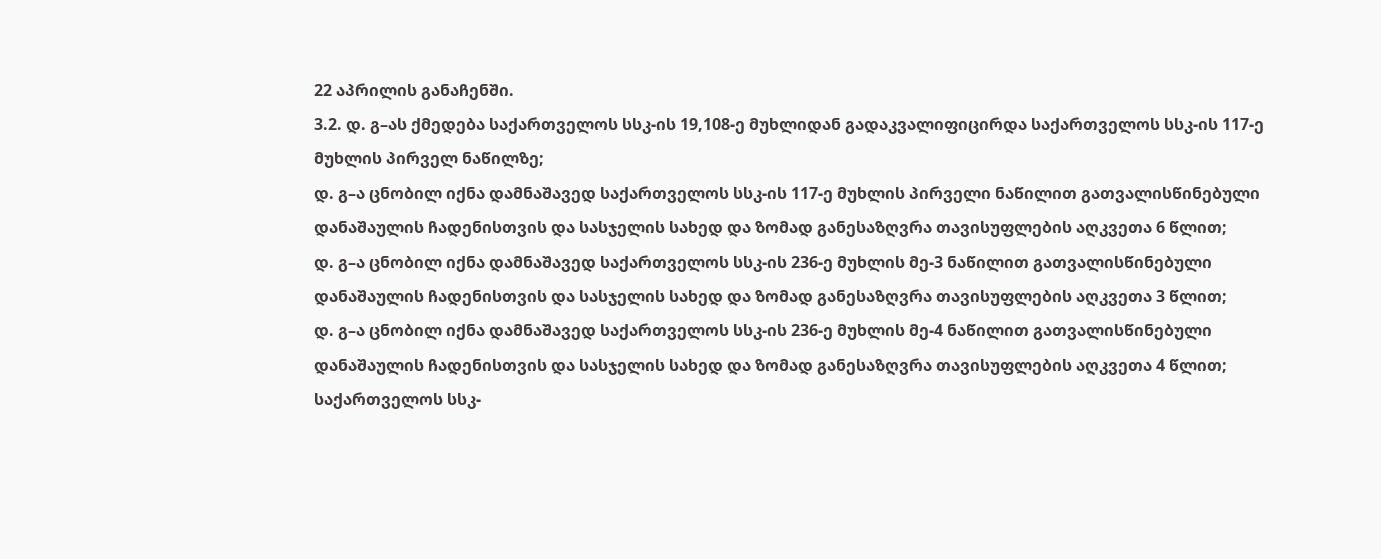22 აპრილის განაჩენში.
3.2. დ. გ–ას ქმედება საქართველოს სსკ-ის 19,108-ე მუხლიდან გადაკვალიფიცირდა საქართველოს სსკ-ის 117-ე მუხლის პირველ ნაწილზე;
დ. გ–ა ცნობილ იქნა დამნაშავედ საქართველოს სსკ-ის 117-ე მუხლის პირველი ნაწილით გათვალისწინებული დანაშაულის ჩადენისთვის და სასჯელის სახედ და ზომად განესაზღვრა თავისუფლების აღკვეთა 6 წლით;
დ. გ–ა ცნობილ იქნა დამნაშავედ საქართველოს სსკ-ის 236-ე მუხლის მე-3 ნაწილით გათვალისწინებული დანაშაულის ჩადენისთვის და სასჯელის სახედ და ზომად განესაზღვრა თავისუფლების აღკვეთა 3 წლით;
დ. გ–ა ცნობილ იქნა დამნაშავედ საქართველოს სსკ-ის 236-ე მუხლის მე-4 ნაწილით გათვალისწინებული დანაშაულის ჩადენისთვის და სასჯელის სახედ და ზომად განესაზღვრა თავისუფლების აღკვეთა 4 წლით;
საქართველოს სსკ-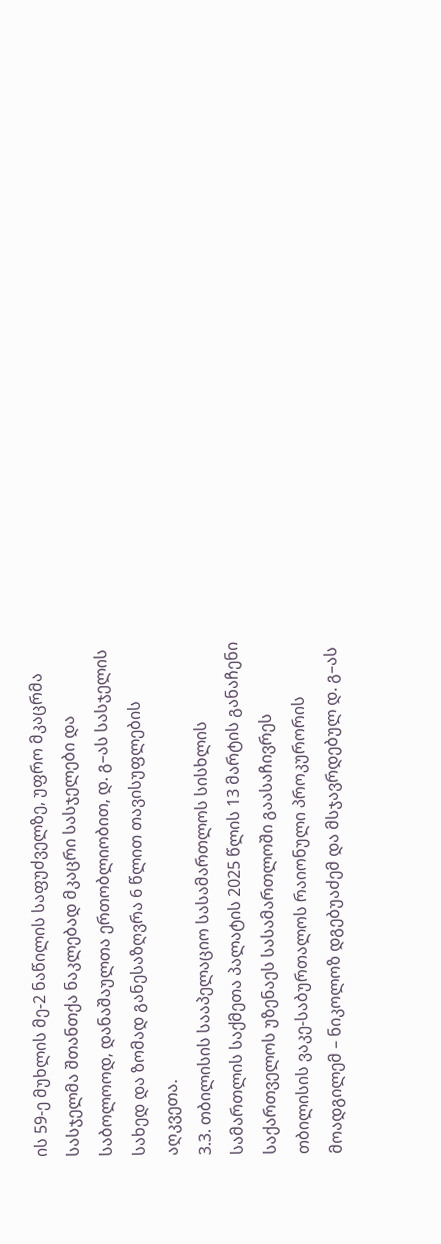ის 59-ე მუხლის მე-2 ნაწილის საფუძველზე, უფრო მკაცრმა სასჯელმა შთანთქა ნაკლებად მკაცრი სასჯელები და საბოლოოდ, დანაშაულთა ერთობლიობით, დ. გ–ას სასჯელის სახედ და ზომად განესაზღვრა 6 წლით თავისუფლების აღკვეთა.
3.3. თბილისის სააპელაციო სასამართლოს სისხლის სამართლის საქმეთა პალატის 2025 წლის 13 მარტის განაჩენი საქართველოს უზენაეს სასამართლოში გაასაჩივრეს თბილისის ვაკე-საბურთალოს რაიონული პროკურორის მოადგილემ – ნიკოლოზ დგებუაძემ და მსჯავრდებულ დ. გ–ას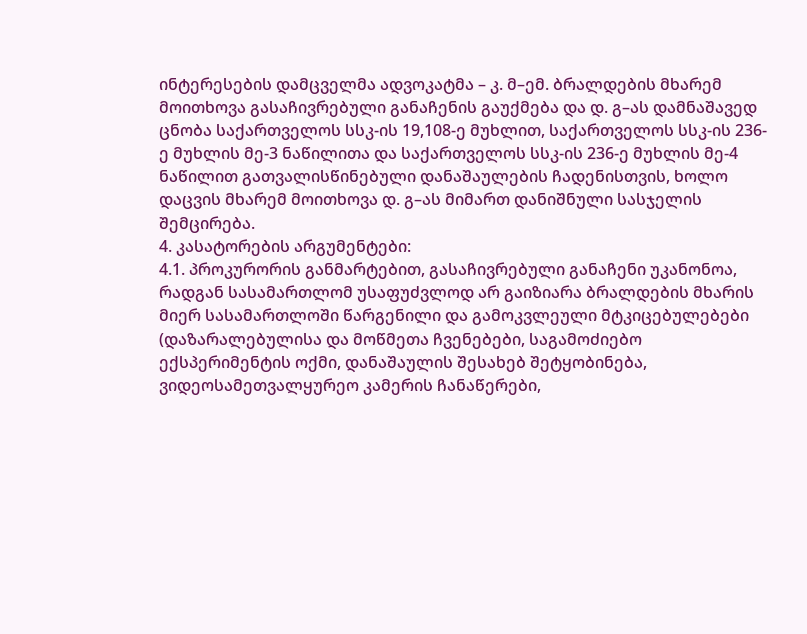ინტერესების დამცველმა ადვოკატმა – კ. მ–ემ. ბრალდების მხარემ მოითხოვა გასაჩივრებული განაჩენის გაუქმება და დ. გ–ას დამნაშავედ ცნობა საქართველოს სსკ-ის 19,108-ე მუხლით, საქართველოს სსკ-ის 236-ე მუხლის მე-3 ნაწილითა და საქართველოს სსკ-ის 236-ე მუხლის მე-4 ნაწილით გათვალისწინებული დანაშაულების ჩადენისთვის, ხოლო დაცვის მხარემ მოითხოვა დ. გ–ას მიმართ დანიშნული სასჯელის შემცირება.
4. კასატორების არგუმენტები:
4.1. პროკურორის განმარტებით, გასაჩივრებული განაჩენი უკანონოა, რადგან სასამართლომ უსაფუძვლოდ არ გაიზიარა ბრალდების მხარის მიერ სასამართლოში წარგენილი და გამოკვლეული მტკიცებულებები (დაზარალებულისა და მოწმეთა ჩვენებები, საგამოძიებო ექსპერიმენტის ოქმი, დანაშაულის შესახებ შეტყობინება, ვიდეოსამეთვალყურეო კამერის ჩანაწერები,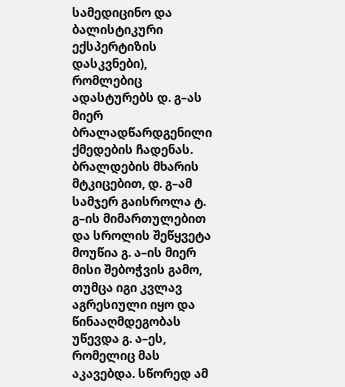სამედიცინო და ბალისტიკური ექსპერტიზის დასკვნები), რომლებიც ადასტურებს დ. გ–ას მიერ ბრალადწარდგენილი ქმედების ჩადენას. ბრალდების მხარის მტკიცებით, დ. გ–ამ სამჯერ გაისროლა ტ. გ–ის მიმართულებით და სროლის შეწყვეტა მოუწია გ. ა–ის მიერ მისი შებოჭვის გამო, თუმცა იგი კვლავ აგრესიული იყო და წინააღმდეგობას უწევდა გ. ა–ეს, რომელიც მას აკავებდა. სწორედ ამ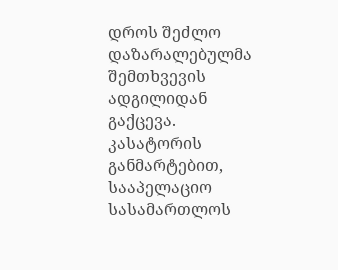დროს შეძლო დაზარალებულმა შემთხვევის ადგილიდან გაქცევა. კასატორის განმარტებით, სააპელაციო სასამართლოს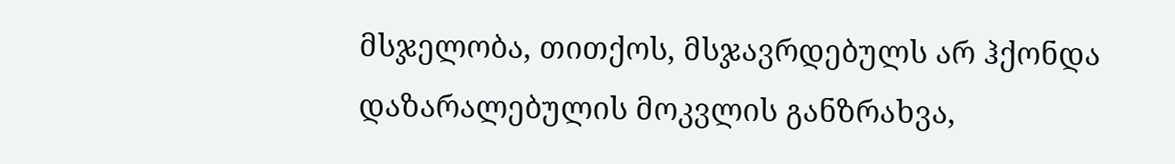მსჯელობა, თითქოს, მსჯავრდებულს არ ჰქონდა დაზარალებულის მოკვლის განზრახვა,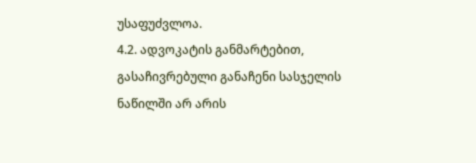უსაფუძვლოა.
4.2. ადვოკატის განმარტებით, გასაჩივრებული განაჩენი სასჯელის ნაწილში არ არის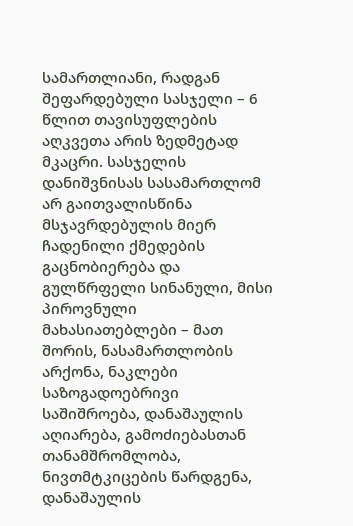სამართლიანი, რადგან შეფარდებული სასჯელი – 6 წლით თავისუფლების აღკვეთა არის ზედმეტად მკაცრი. სასჯელის დანიშვნისას სასამართლომ არ გაითვალისწინა მსჯავრდებულის მიერ ჩადენილი ქმედების გაცნობიერება და გულწრფელი სინანული, მისი პიროვნული მახასიათებლები – მათ შორის, ნასამართლობის არქონა, ნაკლები საზოგადოებრივი საშიშროება, დანაშაულის აღიარება, გამოძიებასთან თანამშრომლობა, ნივთმტკიცების წარდგენა, დანაშაულის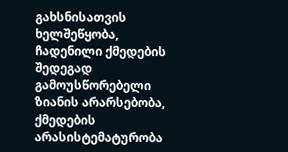გახსნისათვის ხელშეწყობა, ჩადენილი ქმედების შედეგად გამოუსწორებელი ზიანის არარსებობა, ქმედების არასისტემატურობა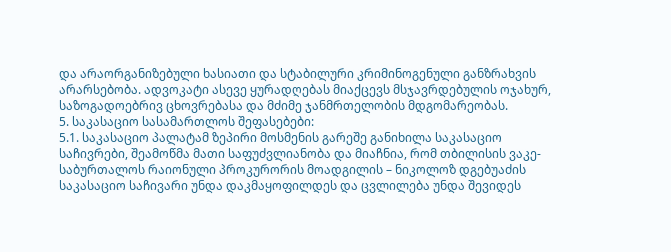და არაორგანიზებული ხასიათი და სტაბილური კრიმინოგენული განზრახვის არარსებობა. ადვოკატი ასევე ყურადღებას მიაქცევს მსჯავრდებულის ოჯახურ, საზოგადოებრივ ცხოვრებასა და მძიმე ჯანმრთელობის მდგომარეობას.
5. საკასაციო სასამართლოს შეფასებები:
5.1. საკასაციო პალატამ ზეპირი მოსმენის გარეშე განიხილა საკასაციო საჩივრები, შეამოწმა მათი საფუძვლიანობა და მიაჩნია, რომ თბილისის ვაკე-საბურთალოს რაიონული პროკურორის მოადგილის – ნიკოლოზ დგებუაძის საკასაციო საჩივარი უნდა დაკმაყოფილდეს და ცვლილება უნდა შევიდეს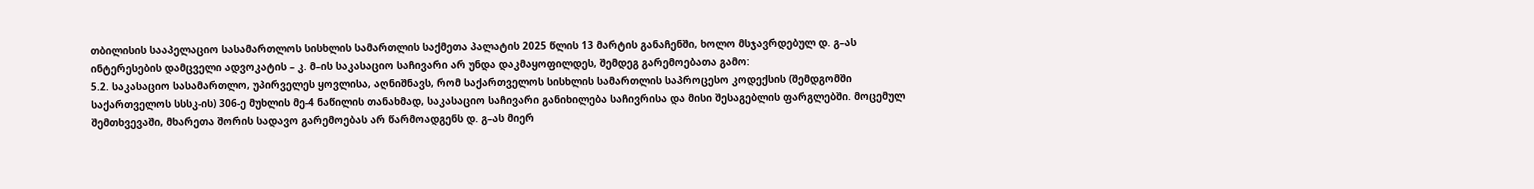თბილისის სააპელაციო სასამართლოს სისხლის სამართლის საქმეთა პალატის 2025 წლის 13 მარტის განაჩენში, ხოლო მსჯავრდებულ დ. გ–ას ინტერესების დამცველი ადვოკატის – კ. მ–ის საკასაციო საჩივარი არ უნდა დაკმაყოფილდეს, შემდეგ გარემოებათა გამო:
5.2. საკასაციო სასამართლო, უპირველეს ყოვლისა, აღნიშნავს, რომ საქართველოს სისხლის სამართლის საპროცესო კოდექსის (შემდგომში საქართველოს სსსკ-ის) 306-ე მუხლის მე-4 ნაწილის თანახმად, საკასაციო საჩივარი განიხილება საჩივრისა და მისი შესაგებლის ფარგლებში. მოცემულ შემთხვევაში, მხარეთა შორის სადავო გარემოებას არ წარმოადგენს დ. გ–ას მიერ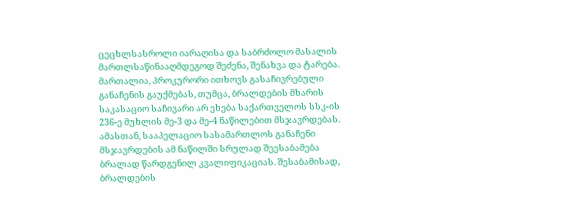ცეცხლსასროლი იარაღისა და საბრძოლო მასალის მართლსაწინააღმდეგოდ შეძენა, შენახვა და ტარება. მართალია, პროკურორი ითხოვს გასაჩივრებული განაჩენის გაუქმებას, თუმცა, ბრალდების მხარის საკასაციო საჩივარი არ ეხება საქართველოს სსკ-ის 236-ე მუხლის მე-3 და მე-4 ნაწილებით მსჯავრდებას. ამასთან, სააპელაციო სასამართლოს განაჩენი მსჯავრდების ამ ნაწილში სრულად შეესაბამება ბრალად წარდგენილ კვალიფიკაციას. შესაბამისად, ბრალდების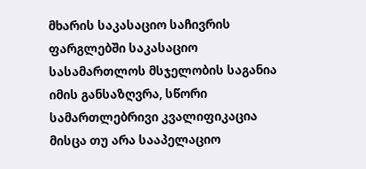მხარის საკასაციო საჩივრის ფარგლებში საკასაციო სასამართლოს მსჯელობის საგანია იმის განსაზღვრა, სწორი სამართლებრივი კვალიფიკაცია მისცა თუ არა სააპელაციო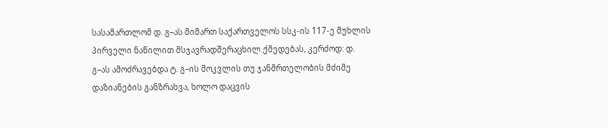სასამართლომ დ. გ–ას მიმართ საქართველოს სსკ-ის 117-ე მუხლის პირველი ნაწილით მსჯავრადშერაცხილ ქმედებას, კერძოდ: დ. გ–ას ამოძრავებდა ტ. გ–ის მოკვლის თუ ჯანმრთელობის მძიმე დაზიანების განზრახვა, ხოლო დაცვის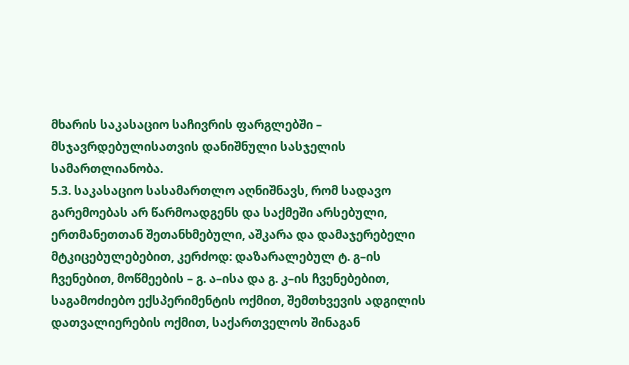მხარის საკასაციო საჩივრის ფარგლებში – მსჯავრდებულისათვის დანიშნული სასჯელის სამართლიანობა.
5.3. საკასაციო სასამართლო აღნიშნავს, რომ სადავო გარემოებას არ წარმოადგენს და საქმეში არსებული, ერთმანეთთან შეთანხმებული, აშკარა და დამაჯერებელი მტკიცებულებებით, კერძოდ: დაზარალებულ ტ. გ–ის ჩვენებით, მოწმეების – გ. ა–ისა და გ. კ–ის ჩვენებებით, საგამოძიებო ექსპერიმენტის ოქმით, შემთხვევის ადგილის დათვალიერების ოქმით, საქართველოს შინაგან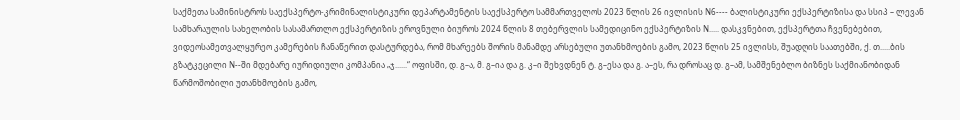საქმეთა სამინისტროს საექსპერტო-კრიმინალისტიკური დეპარტამენტის საექსპერტო სამმართველოს 2023 წლის 26 ივლისის N6---- ბალისტიკური ექსპერტიზისა და სსიპ – ლევან სამხარაულის სახელობის სასამართლო ექსპერტიზის ეროვნული ბიუროს 2024 წლის 8 თებერვლის სამედიცინო ექსპერტიზის N..... დასკვნებით, ექსპერტთა ჩვენებებით, ვიდეოსამეთვალყურეო კამერების ჩანაწერით დასტურდება, რომ მხარეებს შორის მანამდე არსებული უთანხმოების გამო, 2023 წლის 25 ივლისს, შუადღის საათებში, ქ. თ.....ბის გზატკეცილი N--ში მდებარე იურიდიული კომპანია „ჯ......“ ოფისში, დ. გ–ა, მ. გ–ია და გ. კ–ი შეხვდნენ ტ. გ–ესა და გ. ა–ეს, რა დროსაც დ. გ–ამ, სამშენებლო ბიზნეს საქმიანობიდან წარმოშობილი უთანხმოების გამო,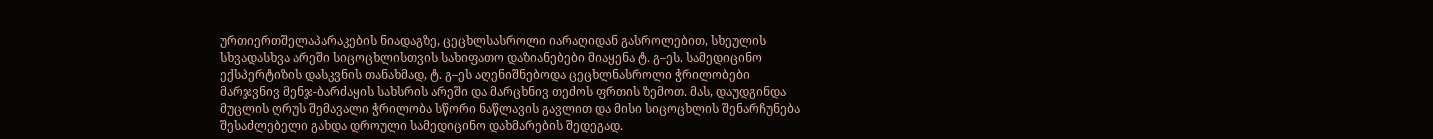ურთიერთშელაპარაკების ნიადაგზე, ცეცხლსასროლი იარაღიდან გასროლებით, სხეულის სხვადასხვა არეში სიცოცხლისთვის სახიფათო დაზიანებები მიაყენა ტ. გ–ეს. სამედიცინო ექსპერტიზის დასკვნის თანახმად, ტ. გ–ეს აღენიშნებოდა ცეცხლნასროლი ჭრილობები მარჯვნივ მენჯ-ბარძაყის სახსრის არეში და მარცხნივ თეძოს ფრთის ზემოთ. მას, დაუდგინდა მუცლის ღრუს შემავალი ჭრილობა სწორი ნაწლავის გავლით და მისი სიცოცხლის შენარჩუნება შესაძლებელი გახდა დროული სამედიცინო დახმარების შედეგად.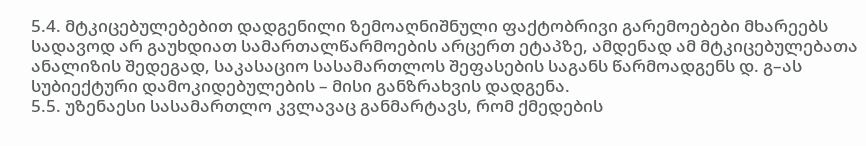5.4. მტკიცებულებებით დადგენილი ზემოაღნიშნული ფაქტობრივი გარემოებები მხარეებს სადავოდ არ გაუხდიათ სამართალწარმოების არცერთ ეტაპზე, ამდენად ამ მტკიცებულებათა ანალიზის შედეგად, საკასაციო სასამართლოს შეფასების საგანს წარმოადგენს დ. გ–ას სუბიექტური დამოკიდებულების – მისი განზრახვის დადგენა.
5.5. უზენაესი სასამართლო კვლავაც განმარტავს, რომ ქმედების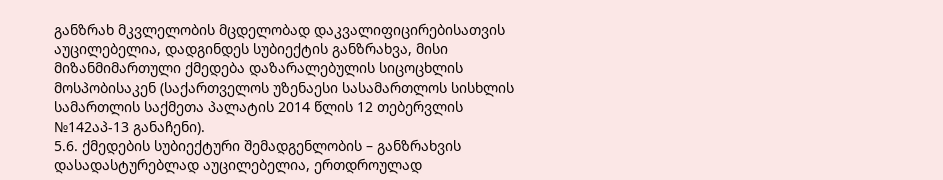განზრახ მკვლელობის მცდელობად დაკვალიფიცირებისათვის აუცილებელია, დადგინდეს სუბიექტის განზრახვა, მისი მიზანმიმართული ქმედება დაზარალებულის სიცოცხლის მოსპობისაკენ (საქართველოს უზენაესი სასამართლოს სისხლის სამართლის საქმეთა პალატის 2014 წლის 12 თებერვლის №142აპ-13 განაჩენი).
5.6. ქმედების სუბიექტური შემადგენლობის – განზრახვის დასადასტურებლად აუცილებელია, ერთდროულად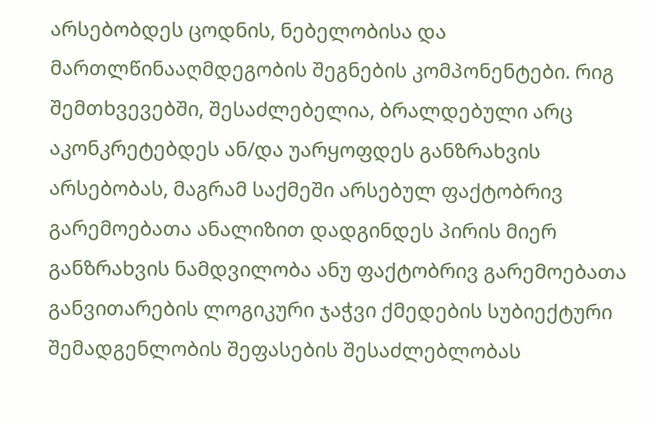არსებობდეს ცოდნის, ნებელობისა და მართლწინააღმდეგობის შეგნების კომპონენტები. რიგ შემთხვევებში, შესაძლებელია, ბრალდებული არც აკონკრეტებდეს ან/და უარყოფდეს განზრახვის არსებობას, მაგრამ საქმეში არსებულ ფაქტობრივ გარემოებათა ანალიზით დადგინდეს პირის მიერ განზრახვის ნამდვილობა ანუ ფაქტობრივ გარემოებათა განვითარების ლოგიკური ჯაჭვი ქმედების სუბიექტური შემადგენლობის შეფასების შესაძლებლობას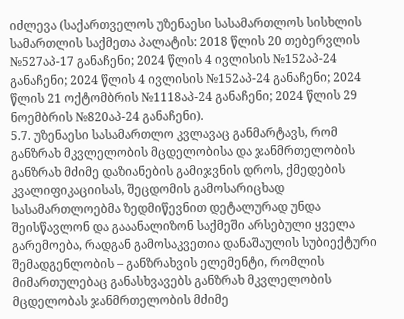იძლევა (საქართველოს უზენაესი სასამართლოს სისხლის სამართლის საქმეთა პალატის: 2018 წლის 20 თებერვლის №527აპ-17 განაჩენი; 2024 წლის 4 ივლისის №152აპ-24 განაჩენი; 2024 წლის 4 ივლისის №152აპ-24 განაჩენი; 2024 წლის 21 ოქტომბრის №1118აპ-24 განაჩენი; 2024 წლის 29 ნოემბრის №820აპ-24 განაჩენი).
5.7. უზენაესი სასამართლო კვლავაც განმარტავს, რომ განზრახ მკვლელობის მცდელობისა და ჯანმრთელობის განზრახ მძიმე დაზიანების გამიჯვნის დროს, ქმედების კვალიფიკაციისას, შეცდომის გამოსარიცხად სასამართლოებმა ზედმიწევნით დეტალურად უნდა შეისწავლონ და გააანალიზონ საქმეში არსებული ყველა გარემოება, რადგან გამოსაკვეთია დანაშაულის სუბიექტური შემადგენლობის – განზრახვის ელემენტი, რომლის მიმართულებაც განასხვავებს განზრახ მკვლელობის მცდელობას ჯანმრთელობის მძიმე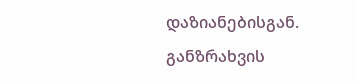დაზიანებისგან. განზრახვის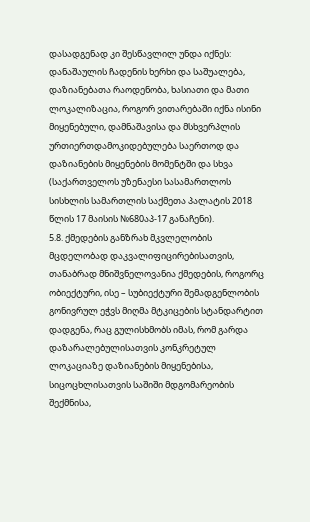დასადგენად კი შესწავლილ უნდა იქნეს: დანაშაულის ჩადენის ხერხი და საშუალება, დაზიანებათა რაოდენობა, ხასიათი და მათი ლოკალიზაცია, როგორ ვითარებაში იქნა ისინი მიყენებული, დამნაშავისა და მსხვერპლის ურთიერთდამოკიდებულება საერთოდ და დაზიანების მიყენების მომენტში და სხვა (საქართველოს უზენაესი სასამართლოს სისხლის სამართლის საქმეთა პალატის 2018 წლის 17 მაისის №680აპ-17 განაჩენი).
5.8. ქმედების განზრახ მკვლელობის მცდელობად დაკვალიფიცირებისათვის, თანაბრად მნიშვნელოვანია ქმედების, როგორც ობიექტური, ისე – სუბიექტური შემადგენლობის გონივრულ ეჭვს მიღმა მტკიცების სტანდარტით დადგენა, რაც გულისხმობს იმას, რომ გარდა დაზარალებულისათვის კონკრეტულ ლოკაციაზე დაზიანების მიყენებისა, სიცოცხლისათვის საშიში მდგომარეობის შექმნისა,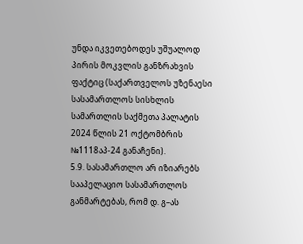უნდა იკვეთებოდეს უშუალოდ პირის მოკვლის განზრახვის ფაქტიც (საქართველოს უზენაესი სასამართლოს სისხლის სამართლის საქმეთა პალატის 2024 წლის 21 ოქტომბრის №1118აპ-24 განაჩენი).
5.9. სასამართლო არ იზიარებს სააპელაციო სასამართლოს განმარტებას, რომ დ. გ–ას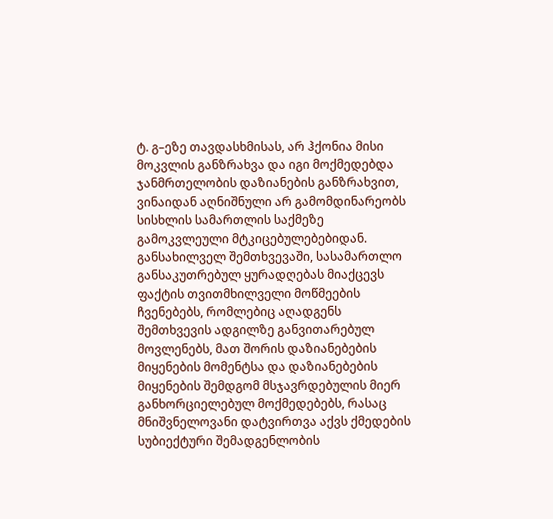ტ. გ–ეზე თავდასხმისას, არ ჰქონია მისი მოკვლის განზრახვა და იგი მოქმედებდა ჯანმრთელობის დაზიანების განზრახვით, ვინაიდან აღნიშნული არ გამომდინარეობს სისხლის სამართლის საქმეზე გამოკვლეული მტკიცებულებებიდან. განსახილველ შემთხვევაში, სასამართლო განსაკუთრებულ ყურადღებას მიაქცევს ფაქტის თვითმხილველი მოწმეების ჩვენებებს, რომლებიც აღადგენს შემთხვევის ადგილზე განვითარებულ მოვლენებს, მათ შორის დაზიანებების მიყენების მომენტსა და დაზიანებების მიყენების შემდგომ მსჯავრდებულის მიერ განხორციელებულ მოქმედებებს, რასაც მნიშვნელოვანი დატვირთვა აქვს ქმედების სუბიექტური შემადგენლობის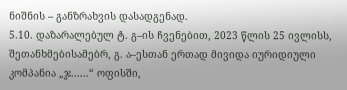ნიშნის – განზრახვის დასადგენად.
5.10. დაზარალებულ ტ. გ–ის ჩვენებით, 2023 წლის 25 ივლისს, შეთანხმებისამებრ, გ. ა–ესთან ერთად მივიდა იურიდიული კომპანია „ჯ......“ ოფისში,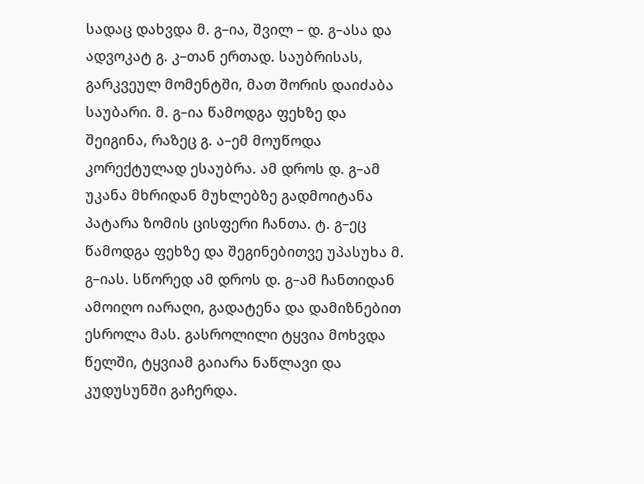სადაც დახვდა მ. გ–ია, შვილ – დ. გ–ასა და ადვოკატ გ. კ–თან ერთად. საუბრისას, გარკვეულ მომენტში, მათ შორის დაიძაბა საუბარი. მ. გ–ია წამოდგა ფეხზე და შეიგინა, რაზეც გ. ა–ემ მოუწოდა კორექტულად ესაუბრა. ამ დროს დ. გ–ამ უკანა მხრიდან მუხლებზე გადმოიტანა პატარა ზომის ცისფერი ჩანთა. ტ. გ–ეც წამოდგა ფეხზე და შეგინებითვე უპასუხა მ. გ–იას. სწორედ ამ დროს დ. გ–ამ ჩანთიდან ამოიღო იარაღი, გადატენა და დამიზნებით ესროლა მას. გასროლილი ტყვია მოხვდა წელში, ტყვიამ გაიარა ნაწლავი და კუდუსუნში გაჩერდა.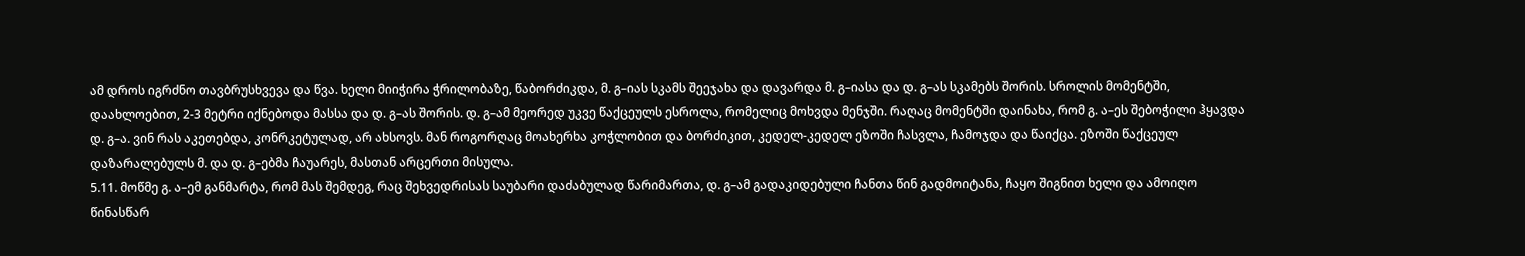ამ დროს იგრძნო თავბრუსხვევა და წვა. ხელი მიიჭირა ჭრილობაზე, წაბორძიკდა, მ. გ–იას სკამს შეეჯახა და დავარდა მ. გ–იასა და დ. გ–ას სკამებს შორის. სროლის მომენტში, დაახლოებით, 2-3 მეტრი იქნებოდა მასსა და დ. გ–ას შორის. დ. გ–ამ მეორედ უკვე წაქცეულს ესროლა, რომელიც მოხვდა მენჯში. რაღაც მომენტში დაინახა, რომ გ. ა–ეს შებოჭილი ჰყავდა დ. გ–ა. ვინ რას აკეთებდა, კონრკეტულად, არ ახსოვს. მან როგორღაც მოახერხა კოჭლობით და ბორძიკით, კედელ-კედელ ეზოში ჩასვლა, ჩამოჯდა და წაიქცა. ეზოში წაქცეულ დაზარალებულს მ. და დ. გ–ებმა ჩაუარეს, მასთან არცერთი მისულა.
5.11. მოწმე გ. ა–ემ განმარტა, რომ მას შემდეგ, რაც შეხვედრისას საუბარი დაძაბულად წარიმართა, დ. გ–ამ გადაკიდებული ჩანთა წინ გადმოიტანა, ჩაყო შიგნით ხელი და ამოიღო წინასწარ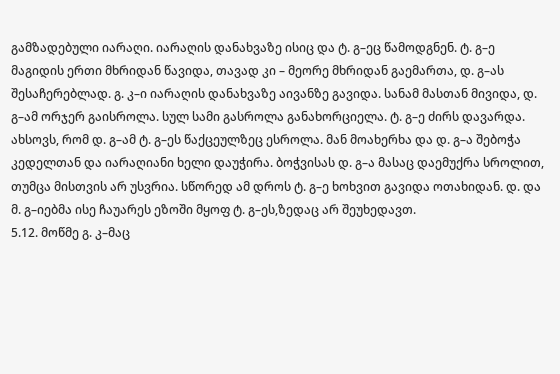გამზადებული იარაღი. იარაღის დანახვაზე ისიც და ტ. გ–ეც წამოდგნენ. ტ. გ–ე მაგიდის ერთი მხრიდან წავიდა, თავად კი – მეორე მხრიდან გაემართა, დ. გ–ას შესაჩერებლად. გ. კ–ი იარაღის დანახვაზე აივანზე გავიდა. სანამ მასთან მივიდა, დ. გ–ამ ორჯერ გაისროლა. სულ სამი გასროლა განახორციელა. ტ. გ–ე ძირს დავარდა. ახსოვს, რომ დ. გ–ამ ტ. გ–ეს წაქცეულზეც ესროლა. მან მოახერხა და დ. გ–ა შებოჭა კედელთან და იარაღიანი ხელი დაუჭირა. ბოჭვისას დ. გ–ა მასაც დაემუქრა სროლით, თუმცა მისთვის არ უსვრია. სწორედ ამ დროს ტ. გ–ე ხოხვით გავიდა ოთახიდან. დ. და მ. გ–იებმა ისე ჩაუარეს ეზოში მყოფ ტ. გ–ეს,ზედაც არ შეუხედავთ.
5.12. მოწმე გ. კ–მაც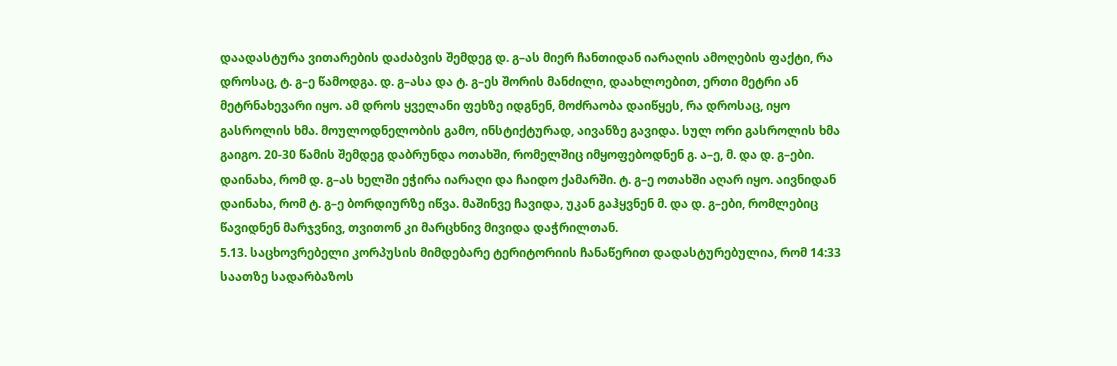დაადასტურა ვითარების დაძაბვის შემდეგ დ. გ–ას მიერ ჩანთიდან იარაღის ამოღების ფაქტი, რა დროსაც, ტ. გ–ე წამოდგა. დ. გ–ასა და ტ. გ–ეს შორის მანძილი, დაახლოებით, ერთი მეტრი ან მეტრნახევარი იყო. ამ დროს ყველანი ფეხზე იდგნენ, მოძრაობა დაიწყეს, რა დროსაც, იყო გასროლის ხმა. მოულოდნელობის გამო, ინსტიქტურად, აივანზე გავიდა. სულ ორი გასროლის ხმა გაიგო. 20-30 წამის შემდეგ დაბრუნდა ოთახში, რომელშიც იმყოფებოდნენ გ. ა–ე, მ. და დ. გ–ები. დაინახა, რომ დ. გ–ას ხელში ეჭირა იარაღი და ჩაიდო ქამარში. ტ. გ–ე ოთახში აღარ იყო. აივნიდან დაინახა, რომ ტ. გ–ე ბორდიურზე იწვა. მაშინვე ჩავიდა, უკან გაჰყვნენ მ. და დ. გ–ები, რომლებიც წავიდნენ მარჯვნივ, თვითონ კი მარცხნივ მივიდა დაჭრილთან.
5.13. საცხოვრებელი კორპუსის მიმდებარე ტერიტორიის ჩანაწერით დადასტურებულია, რომ 14:33 საათზე სადარბაზოს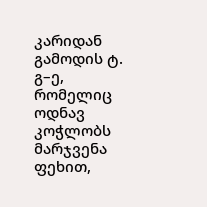კარიდან გამოდის ტ. გ–ე, რომელიც ოდნავ კოჭლობს მარჯვენა ფეხით,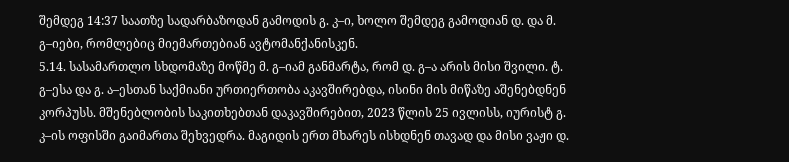შემდეგ 14:37 საათზე სადარბაზოდან გამოდის გ. კ–ი, ხოლო შემდეგ გამოდიან დ. და მ. გ–იები, რომლებიც მიემართებიან ავტომანქანისკენ.
5.14. სასამართლო სხდომაზე მოწმე მ. გ–იამ განმარტა, რომ დ. გ–ა არის მისი შვილი. ტ. გ–ესა და გ. ა–ესთან საქმიანი ურთიერთობა აკავშირებდა, ისინი მის მიწაზე აშენებდნენ კორპუსს. მშენებლობის საკითხებთან დაკავშირებით, 2023 წლის 25 ივლისს, იურისტ გ. კ–ის ოფისში გაიმართა შეხვედრა. მაგიდის ერთ მხარეს ისხდნენ თავად და მისი ვაჟი დ.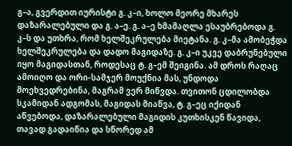გ–ა, გვერდით იურისტი გ. კ–ი, ხოლო მეორე მხარეს დაზარალებული და გ. ა–ე. გ. ა–ე ხმამაღლა ესაუბრებოდა გ. კ–ს და უთხრა, რომ ხელშეკრულება მიეტანა. გ. კ–მა ამობეჭდა ხელშეკრულება და დადო მაგიდაზე. გ. კ–ი უკვე დაბრუნებული იყო მაგიდასთან, როდესაც ტ. გ–ემ შეიგინა. ამ დროს რაღაც ამოიღო და ორი-სამჯერ მოუქნია მას, უნდოდა მოეხვედრებინა, მაგრამ ვერ მიწვდა. თვითონ ცდილობდა სკამიდან ადგომას, მაგიდას მიაწვა, ტ. გ–ეც იქიდან აწვებოდა, დაზარალებული მაგიდის კუთხისკენ წავიდა, თავად გადაიწია და სწორედ ამ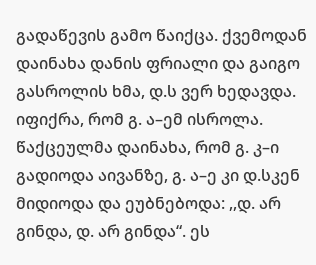გადაწევის გამო წაიქცა. ქვემოდან დაინახა დანის ფრიალი და გაიგო გასროლის ხმა, დ.ს ვერ ხედავდა. იფიქრა, რომ გ. ა–ემ ისროლა. წაქცეულმა დაინახა, რომ გ. კ–ი გადიოდა აივანზე, გ. ა–ე კი დ.სკენ მიდიოდა და ეუბნებოდა: ,,დ. არ გინდა, დ. არ გინდა“. ეს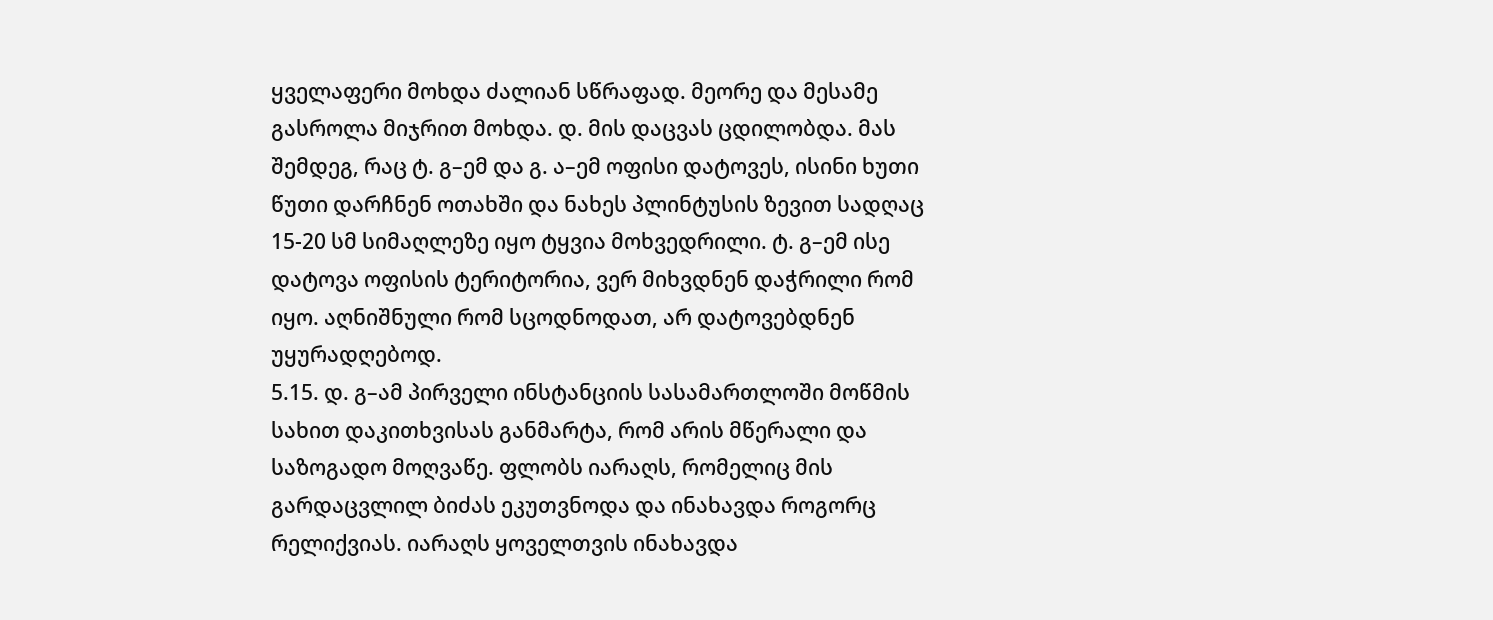ყველაფერი მოხდა ძალიან სწრაფად. მეორე და მესამე გასროლა მიჯრით მოხდა. დ. მის დაცვას ცდილობდა. მას შემდეგ, რაც ტ. გ–ემ და გ. ა–ემ ოფისი დატოვეს, ისინი ხუთი წუთი დარჩნენ ოთახში და ნახეს პლინტუსის ზევით სადღაც 15-20 სმ სიმაღლეზე იყო ტყვია მოხვედრილი. ტ. გ–ემ ისე დატოვა ოფისის ტერიტორია, ვერ მიხვდნენ დაჭრილი რომ იყო. აღნიშნული რომ სცოდნოდათ, არ დატოვებდნენ უყურადღებოდ.
5.15. დ. გ–ამ პირველი ინსტანციის სასამართლოში მოწმის სახით დაკითხვისას განმარტა, რომ არის მწერალი და საზოგადო მოღვაწე. ფლობს იარაღს, რომელიც მის გარდაცვლილ ბიძას ეკუთვნოდა და ინახავდა როგორც რელიქვიას. იარაღს ყოველთვის ინახავდა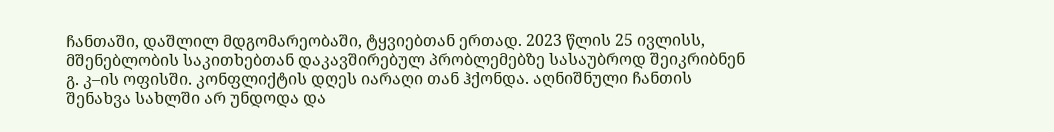ჩანთაში, დაშლილ მდგომარეობაში, ტყვიებთან ერთად. 2023 წლის 25 ივლისს, მშენებლობის საკითხებთან დაკავშირებულ პრობლემებზე სასაუბროდ შეიკრიბნენ გ. კ–ის ოფისში. კონფლიქტის დღეს იარაღი თან ჰქონდა. აღნიშნული ჩანთის შენახვა სახლში არ უნდოდა და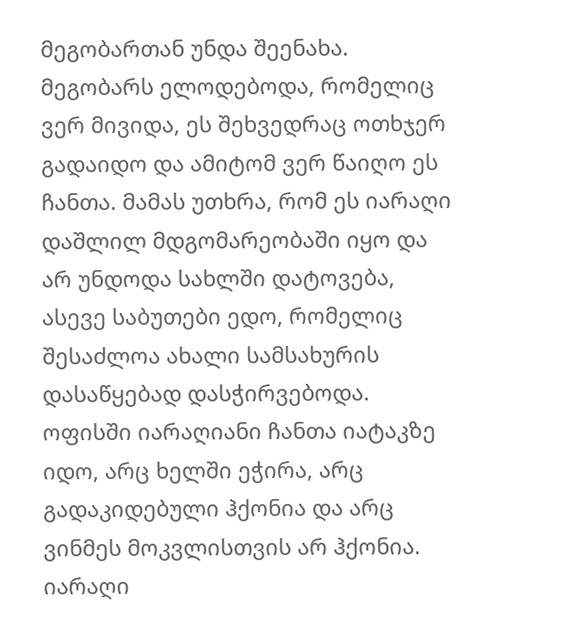მეგობართან უნდა შეენახა. მეგობარს ელოდებოდა, რომელიც ვერ მივიდა, ეს შეხვედრაც ოთხჯერ გადაიდო და ამიტომ ვერ წაიღო ეს ჩანთა. მამას უთხრა, რომ ეს იარაღი დაშლილ მდგომარეობაში იყო და არ უნდოდა სახლში დატოვება, ასევე საბუთები ედო, რომელიც შესაძლოა ახალი სამსახურის დასაწყებად დასჭირვებოდა. ოფისში იარაღიანი ჩანთა იატაკზე იდო, არც ხელში ეჭირა, არც გადაკიდებული ჰქონია და არც ვინმეს მოკვლისთვის არ ჰქონია. იარაღი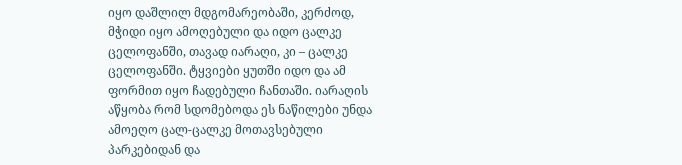იყო დაშლილ მდგომარეობაში, კერძოდ, მჭიდი იყო ამოღებული და იდო ცალკე ცელოფანში, თავად იარაღი, კი – ცალკე ცელოფანში. ტყვიები ყუთში იდო და ამ ფორმით იყო ჩადებული ჩანთაში. იარაღის აწყობა რომ სდომებოდა ეს ნაწილები უნდა ამოეღო ცალ-ცალკე მოთავსებული პარკებიდან და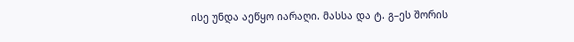ისე უნდა აეწყო იარაღი. მასსა და ტ. გ–ეს შორის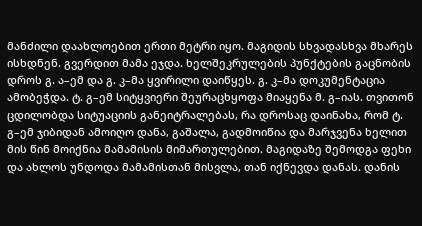მანძილი დაახლოებით ერთი მეტრი იყო. მაგიდის სხვადასხვა მხარეს ისხდნენ. გვერდით მამა ეჯდა. ხელშეკრულების პუნქტების გაცნობის დროს გ. ა–ემ და გ. კ–მა ყვირილი დაიწყეს. გ. კ–მა დოკუმენტაცია ამობეჭდა. ტ. გ–ემ სიტყვიერი შეურაცხყოფა მიაყენა მ. გ–იას. თვითონ ცდილობდა სიტუაციის განეიტრალებას, რა დროსაც დაინახა, რომ ტ. გ–ემ ჯიბიდან ამოიღო დანა, გაშალა, გადმოიწია და მარჯვენა ხელით მის წინ მოიქნია მამამისის მიმართულებით. მაგიდაზე შემოდგა ფეხი და ახლოს უნდოდა მამამისთან მისვლა, თან იქნევდა დანას. დანის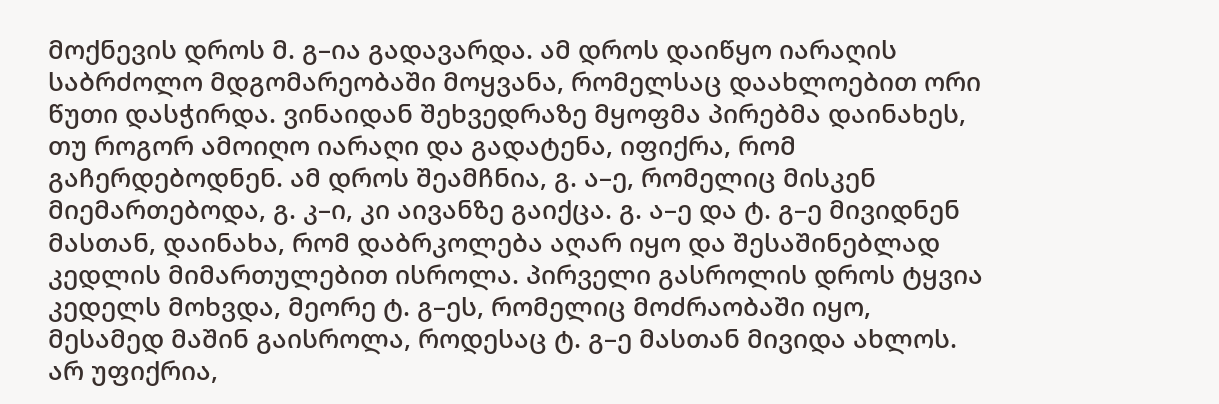მოქნევის დროს მ. გ–ია გადავარდა. ამ დროს დაიწყო იარაღის საბრძოლო მდგომარეობაში მოყვანა, რომელსაც დაახლოებით ორი წუთი დასჭირდა. ვინაიდან შეხვედრაზე მყოფმა პირებმა დაინახეს, თუ როგორ ამოიღო იარაღი და გადატენა, იფიქრა, რომ გაჩერდებოდნენ. ამ დროს შეამჩნია, გ. ა–ე, რომელიც მისკენ მიემართებოდა, გ. კ–ი, კი აივანზე გაიქცა. გ. ა–ე და ტ. გ–ე მივიდნენ მასთან, დაინახა, რომ დაბრკოლება აღარ იყო და შესაშინებლად კედლის მიმართულებით ისროლა. პირველი გასროლის დროს ტყვია კედელს მოხვდა, მეორე ტ. გ–ეს, რომელიც მოძრაობაში იყო, მესამედ მაშინ გაისროლა, როდესაც ტ. გ–ე მასთან მივიდა ახლოს. არ უფიქრია,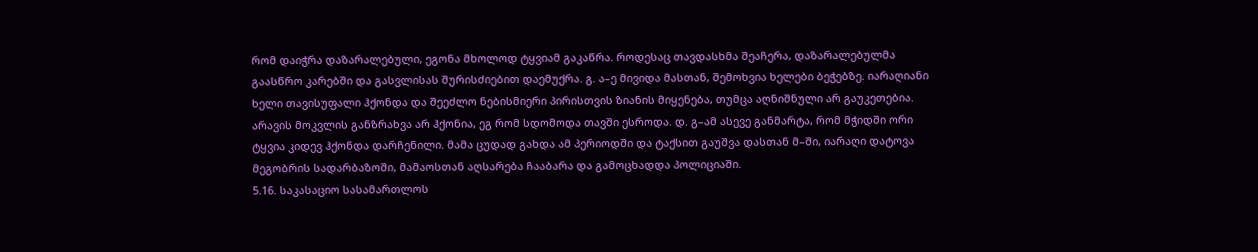რომ დაიჭრა დაზარალებული, ეგონა მხოლოდ ტყვიამ გაკაწრა. როდესაც თავდასხმა შეაჩერა, დაზარალებულმა გაასწრო კარებში და გასვლისას შურისძიებით დაემუქრა. გ. ა–ე მივიდა მასთან, შემოხვია ხელები ბეჭებზე. იარაღიანი ხელი თავისუფალი ჰქონდა და შეეძლო ნებისმიერი პირისთვის ზიანის მიყენება, თუმცა აღნიშნული არ გაუკეთებია. არავის მოკვლის განზრახვა არ ჰქონია, ეგ რომ სდომოდა თავში ესროდა. დ. გ–ამ ასევე განმარტა, რომ მჭიდში ორი ტყვია კიდევ ჰქონდა დარჩენილი. მამა ცუდად გახდა ამ პერიოდში და ტაქსით გაუშვა დასთან მ–ში, იარაღი დატოვა მეგობრის სადარბაზოში, მამაოსთან აღსარება ჩააბარა და გამოცხადდა პოლიციაში.
5.16. საკასაციო სასამართლოს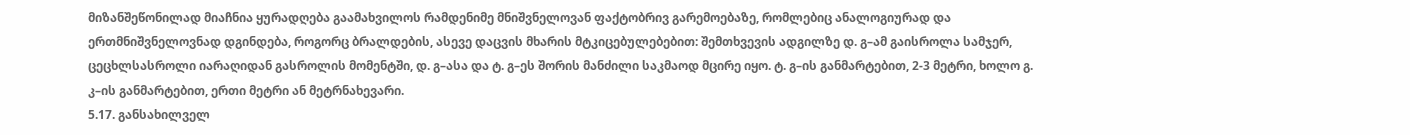მიზანშეწონილად მიაჩნია ყურადღება გაამახვილოს რამდენიმე მნიშვნელოვან ფაქტობრივ გარემოებაზე, რომლებიც ანალოგიურად და ერთმნიშვნელოვნად დგინდება, როგორც ბრალდების, ასევე დაცვის მხარის მტკიცებულებებით: შემთხვევის ადგილზე დ. გ–ამ გაისროლა სამჯერ, ცეცხლსასროლი იარაღიდან გასროლის მომენტში, დ. გ–ასა და ტ. გ–ეს შორის მანძილი საკმაოდ მცირე იყო. ტ. გ–ის განმარტებით, 2-3 მეტრი, ხოლო გ. კ–ის განმარტებით, ერთი მეტრი ან მეტრნახევარი.
5.17. განსახილველ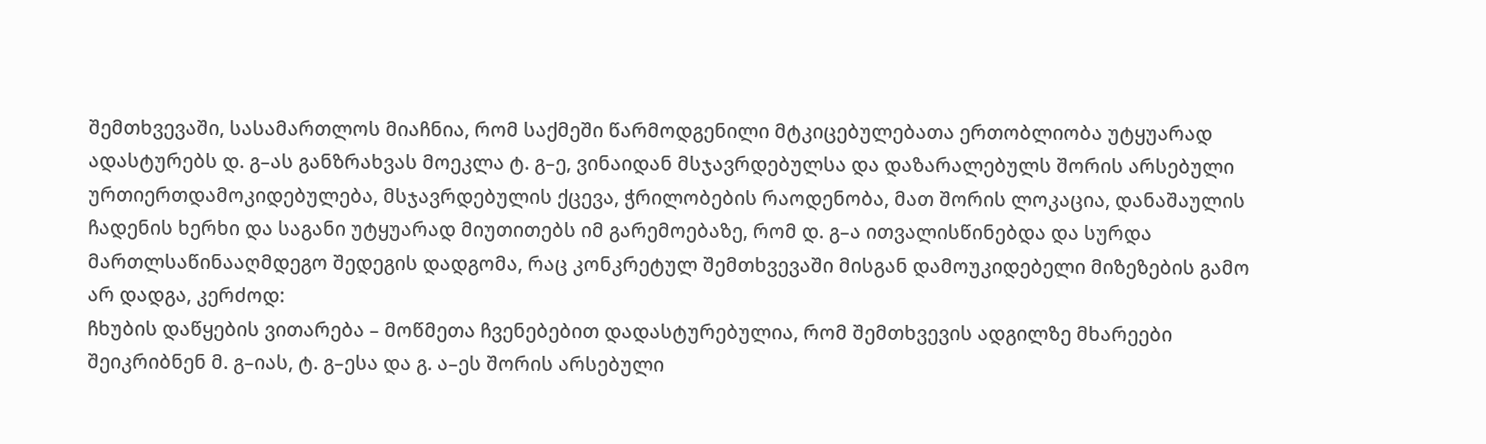შემთხვევაში, სასამართლოს მიაჩნია, რომ საქმეში წარმოდგენილი მტკიცებულებათა ერთობლიობა უტყუარად ადასტურებს დ. გ–ას განზრახვას მოეკლა ტ. გ–ე, ვინაიდან მსჯავრდებულსა და დაზარალებულს შორის არსებული ურთიერთდამოკიდებულება, მსჯავრდებულის ქცევა, ჭრილობების რაოდენობა, მათ შორის ლოკაცია, დანაშაულის ჩადენის ხერხი და საგანი უტყუარად მიუთითებს იმ გარემოებაზე, რომ დ. გ–ა ითვალისწინებდა და სურდა მართლსაწინააღმდეგო შედეგის დადგომა, რაც კონკრეტულ შემთხვევაში მისგან დამოუკიდებელი მიზეზების გამო არ დადგა, კერძოდ:
ჩხუბის დაწყების ვითარება – მოწმეთა ჩვენებებით დადასტურებულია, რომ შემთხვევის ადგილზე მხარეები შეიკრიბნენ მ. გ–იას, ტ. გ–ესა და გ. ა–ეს შორის არსებული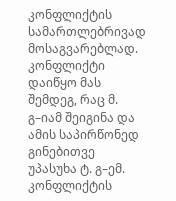კონფლიქტის სამართლებრივად მოსაგვარებლად. კონფლიქტი დაიწყო მას შემდეგ, რაც მ. გ–იამ შეიგინა და ამის საპირწონედ გინებითვე უპასუხა ტ. გ–ემ.
კონფლიქტის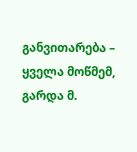განვითარება – ყველა მოწმემ, გარდა მ.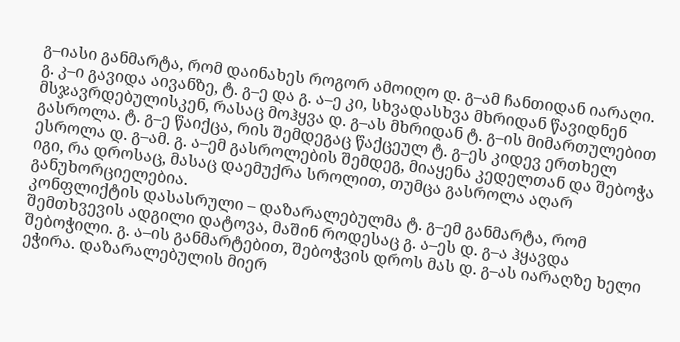გ–იასი განმარტა, რომ დაინახეს როგორ ამოიღო დ. გ–ამ ჩანთიდან იარაღი. გ. კ–ი გავიდა აივანზე, ტ. გ–ე და გ. ა–ე კი, სხვადასხვა მხრიდან წავიდნენ მსჯავრდებულისკენ, რასაც მოჰყვა დ. გ–ას მხრიდან ტ. გ–ის მიმართულებით გასროლა. ტ. გ–ე წაიქცა, რის შემდეგაც წაქცეულ ტ. გ–ეს კიდევ ერთხელ ესროლა დ. გ–ამ. გ. ა–ემ გასროლების შემდეგ, მიაყენა კედელთან და შებოჭა იგი, რა დროსაც, მასაც დაემუქრა სროლით, თუმცა გასროლა აღარ განუხორციელებია.
კონფლიქტის დასასრული – დაზარალებულმა ტ. გ–ემ განმარტა, რომ შემთხვევის ადგილი დატოვა, მაშინ როდესაც გ. ა–ეს დ. გ–ა ჰყავდა შებოჭილი. გ. ა–ის განმარტებით, შებოჭვის დროს მას დ. გ–ას იარაღზე ხელი ეჭირა. დაზარალებულის მიერ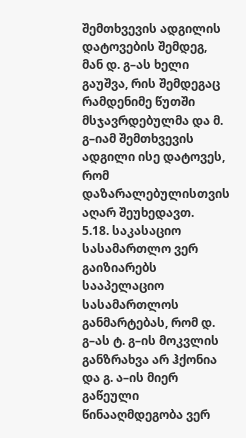შემთხვევის ადგილის დატოვების შემდეგ, მან დ. გ–ას ხელი გაუშვა, რის შემდეგაც რამდენიმე წუთში მსჯავრდებულმა და მ. გ–იამ შემთხვევის ადგილი ისე დატოვეს, რომ დაზარალებულისთვის აღარ შეუხედავთ.
5.18. საკასაციო სასამართლო ვერ გაიზიარებს სააპელაციო სასამართლოს განმარტებას, რომ დ. გ–ას ტ. გ–ის მოკვლის განზრახვა არ ჰქონია და გ. ა–ის მიერ გაწეული წინააღმდეგობა ვერ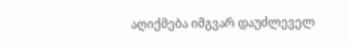აღიქმება იმგვარ დაუძლეველ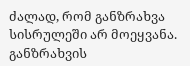ძალად, რომ განზრახვა სისრულეში არ მოეყვანა. განზრახვის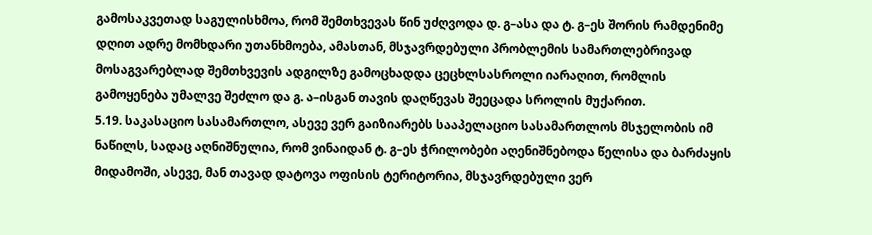გამოსაკვეთად საგულისხმოა, რომ შემთხვევას წინ უძღვოდა დ. გ–ასა და ტ. გ–ეს შორის რამდენიმე დღით ადრე მომხდარი უთანხმოება, ამასთან, მსჯავრდებული პრობლემის სამართლებრივად მოსაგვარებლად შემთხვევის ადგილზე გამოცხადდა ცეცხლსასროლი იარაღით, რომლის გამოყენება უმალვე შეძლო და გ. ა–ისგან თავის დაღწევას შეეცადა სროლის მუქარით.
5.19. საკასაციო სასამართლო, ასევე ვერ გაიზიარებს სააპელაციო სასამართლოს მსჯელობის იმ ნაწილს, სადაც აღნიშნულია, რომ ვინაიდან ტ. გ–ეს ჭრილობები აღენიშნებოდა წელისა და ბარძაყის მიდამოში, ასევე, მან თავად დატოვა ოფისის ტერიტორია, მსჯავრდებული ვერ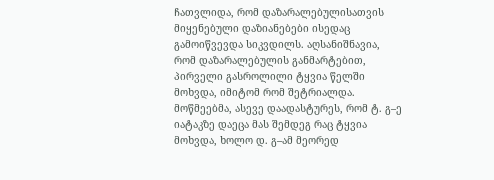ჩათვლიდა, რომ დაზარალებულისათვის მიყენებული დაზიანებები ისედაც გამოიწვევდა სიკვდილს. აღსანიშნავია, რომ დაზარალებულის განმარტებით, პირველი გასროლილი ტყვია წელში მოხვდა, იმიტომ რომ შეტრიალდა. მოწმეებმა, ასევე დაადასტურეს, რომ ტ. გ–ე იატაკზე დაეცა მას შემდეგ რაც ტყვია მოხვდა, ხოლო დ. გ–ამ მეორედ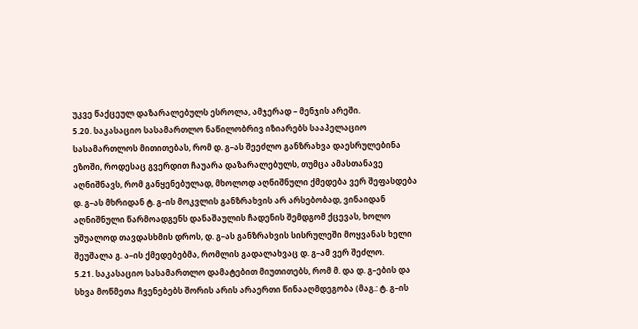უკვე წაქცეულ დაზარალებულს ესროლა, ამჯერად – მენჯის არეში.
5.20. საკასაციო სასამართლო ნაწილობრივ იზიარებს სააპელაციო სასამართლოს მითითებას, რომ დ. გ–ას შეეძლო განზრახვა დაესრულებინა ეზოში, როდესაც გვერდით ჩაუარა დაზარალებულს, თუმცა ამასთანავე აღნიშნავს, რომ განყენებულად, მხოლოდ აღნიშნული ქმედება ვერ შეფასდება დ. გ–ას მხრიდან ტ. გ–ის მოკვლის განზრახვის არ არსებობად, ვინაიდან აღნიშნული წარმოადგენს დანაშაულის ჩადენის შემდგომ ქცევას, ხოლო უშუალოდ თავდასხმის დროს, დ. გ–ას განზრახვის სისრულეში მოყვანას ხელი შეუშალა გ. ა–ის ქმედებებმა, რომლის გადალახვაც დ. გ–ამ ვერ შეძლო.
5.21. საკასაციო სასამართლო დამატებით მიუთითებს, რომ მ. და დ. გ–ების და სხვა მოწმეთა ჩვენებებს შორის არის არაერთი წინააღმდეგობა (მაგ.: ტ. გ–ის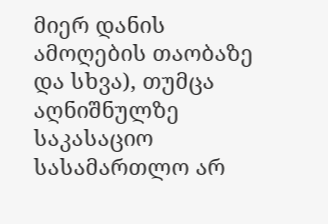მიერ დანის ამოღების თაობაზე და სხვა), თუმცა აღნიშნულზე საკასაციო სასამართლო არ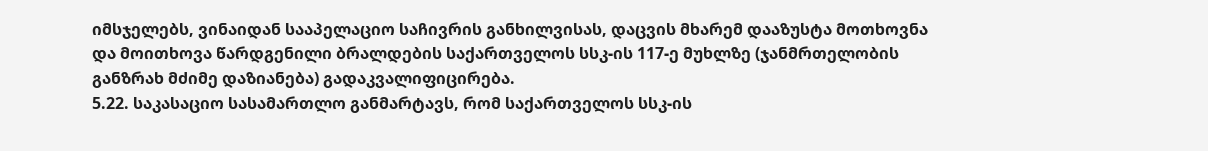იმსჯელებს, ვინაიდან სააპელაციო საჩივრის განხილვისას, დაცვის მხარემ დააზუსტა მოთხოვნა და მოითხოვა წარდგენილი ბრალდების საქართველოს სსკ-ის 117-ე მუხლზე (ჯანმრთელობის განზრახ მძიმე დაზიანება) გადაკვალიფიცირება.
5.22. საკასაციო სასამართლო განმარტავს, რომ საქართველოს სსკ-ის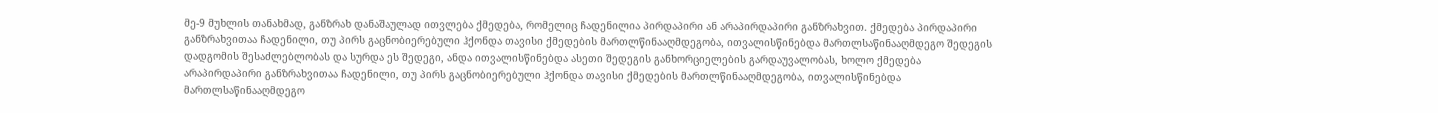მე-9 მუხლის თანახმად, განზრახ დანაშაულად ითვლება ქმედება, რომელიც ჩადენილია პირდაპირი ან არაპირდაპირი განზრახვით. ქმედება პირდაპირი განზრახვითაა ჩადენილი, თუ პირს გაცნობიერებული ჰქონდა თავისი ქმედების მართლწინააღმდეგობა, ითვალისწინებდა მართლსაწინააღმდეგო შედეგის დადგომის შესაძლებლობას და სურდა ეს შედეგი, ანდა ითვალისწინებდა ასეთი შედეგის განხორციელების გარდაუვალობას, ხოლო ქმედება არაპირდაპირი განზრახვითაა ჩადენილი, თუ პირს გაცნობიერებული ჰქონდა თავისი ქმედების მართლწინააღმდეგობა, ითვალისწინებდა მართლსაწინააღმდეგო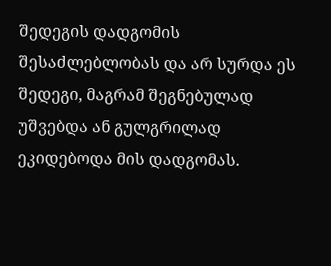შედეგის დადგომის შესაძლებლობას და არ სურდა ეს შედეგი, მაგრამ შეგნებულად უშვებდა ან გულგრილად ეკიდებოდა მის დადგომას.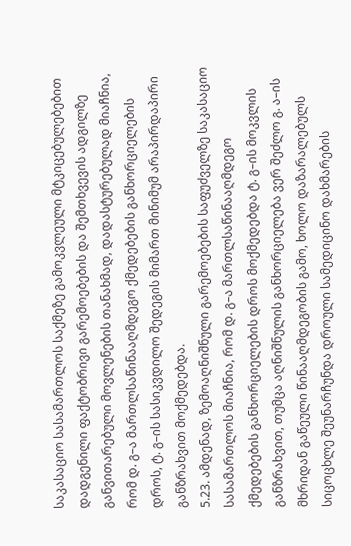საკასაციო სასამართლოს საქმეზე გამოკვლეული მტკიცებულებებით დადგენილი ფაქტობრივი გარემოებების და შემთხვევის ადგილზე განვითარებული მოვლენების თანახმად, დადასტურებულად მიაჩნია, რომ დ. გ–ა მართლსაწინააღმდეგო ქმედებების განხორციელების დროს, ტ. გ–ის სასიკვდილო შედეგის მიმართ მინიმუმ არაპირდაპირი განზრახვით მოქმედებდა.
5.23. ამდენად, ზემოაღნიშნული გარემოებების საფუძველზე საკასაციო სასამართლოს მიაჩნია, რომ დ. გ–ა მართლსაწინააღმდეგო ქმედებების განხორციელების დროს მოქმედებდა ტ. გ–ის მოკვლის განზრახვით, თუმცა აღნიშნულის განხორციელება ვერ შეძლო გ. ა–ის მხრიდან გაწეული წინააღმდეგობის გამო, ხოლო დაზარალებულს სიცოცხლე შეუნარჩუნდა დროული სამედიცინო დახმარების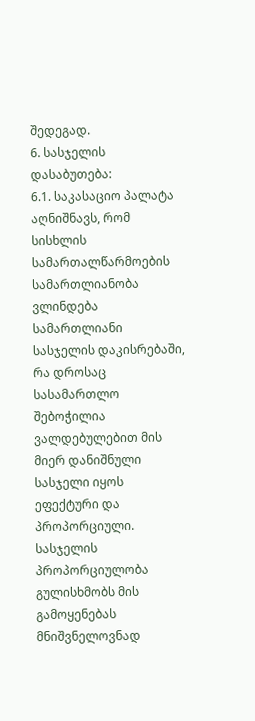შედეგად.
6. სასჯელის დასაბუთება:
6.1. საკასაციო პალატა აღნიშნავს, რომ სისხლის სამართალწარმოების სამართლიანობა ვლინდება სამართლიანი სასჯელის დაკისრებაში, რა დროსაც სასამართლო შებოჭილია ვალდებულებით მის მიერ დანიშნული სასჯელი იყოს ეფექტური და პროპორციული. სასჯელის პროპორციულობა გულისხმობს მის გამოყენებას მნიშვნელოვნად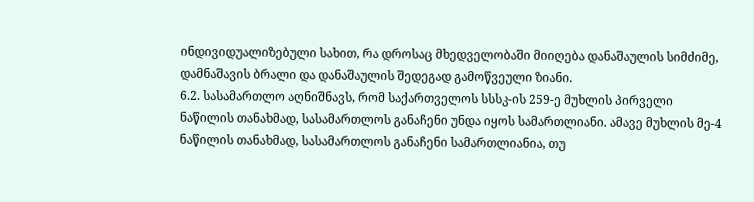ინდივიდუალიზებული სახით, რა დროსაც მხედველობაში მიიღება დანაშაულის სიმძიმე, დამნაშავის ბრალი და დანაშაულის შედეგად გამოწვეული ზიანი.
6.2. სასამართლო აღნიშნავს, რომ საქართველოს სსსკ-ის 259-ე მუხლის პირველი ნაწილის თანახმად, სასამართლოს განაჩენი უნდა იყოს სამართლიანი. ამავე მუხლის მე-4 ნაწილის თანახმად, სასამართლოს განაჩენი სამართლიანია, თუ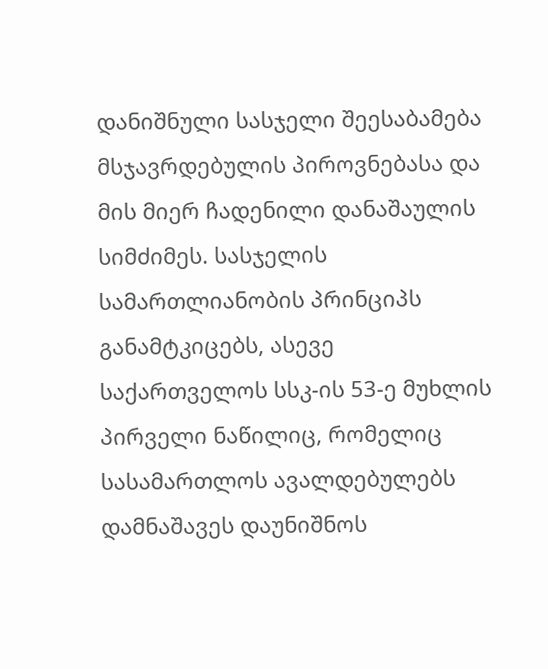დანიშნული სასჯელი შეესაბამება მსჯავრდებულის პიროვნებასა და მის მიერ ჩადენილი დანაშაულის სიმძიმეს. სასჯელის სამართლიანობის პრინციპს განამტკიცებს, ასევე საქართველოს სსკ-ის 53-ე მუხლის პირველი ნაწილიც, რომელიც სასამართლოს ავალდებულებს დამნაშავეს დაუნიშნოს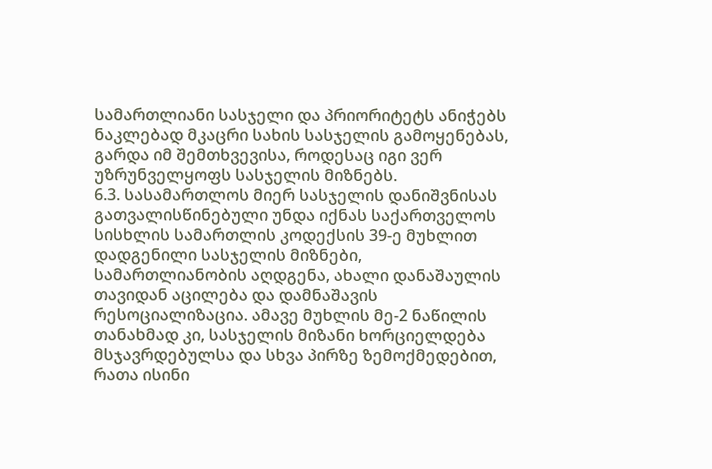სამართლიანი სასჯელი და პრიორიტეტს ანიჭებს ნაკლებად მკაცრი სახის სასჯელის გამოყენებას, გარდა იმ შემთხვევისა, როდესაც იგი ვერ უზრუნველყოფს სასჯელის მიზნებს.
6.3. სასამართლოს მიერ სასჯელის დანიშვნისას გათვალისწინებული უნდა იქნას საქართველოს სისხლის სამართლის კოდექსის 39-ე მუხლით დადგენილი სასჯელის მიზნები, სამართლიანობის აღდგენა, ახალი დანაშაულის თავიდან აცილება და დამნაშავის რესოციალიზაცია. ამავე მუხლის მე-2 ნაწილის თანახმად კი, სასჯელის მიზანი ხორციელდება მსჯავრდებულსა და სხვა პირზე ზემოქმედებით, რათა ისინი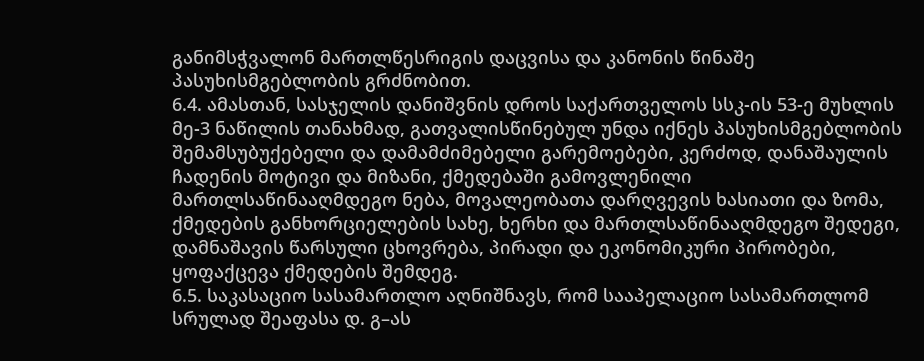განიმსჭვალონ მართლწესრიგის დაცვისა და კანონის წინაშე პასუხისმგებლობის გრძნობით.
6.4. ამასთან, სასჯელის დანიშვნის დროს საქართველოს სსკ-ის 53-ე მუხლის მე-3 ნაწილის თანახმად, გათვალისწინებულ უნდა იქნეს პასუხისმგებლობის შემამსუბუქებელი და დამამძიმებელი გარემოებები, კერძოდ, დანაშაულის ჩადენის მოტივი და მიზანი, ქმედებაში გამოვლენილი მართლსაწინააღმდეგო ნება, მოვალეობათა დარღვევის ხასიათი და ზომა, ქმედების განხორციელების სახე, ხერხი და მართლსაწინააღმდეგო შედეგი, დამნაშავის წარსული ცხოვრება, პირადი და ეკონომიკური პირობები, ყოფაქცევა ქმედების შემდეგ.
6.5. საკასაციო სასამართლო აღნიშნავს, რომ სააპელაციო სასამართლომ სრულად შეაფასა დ. გ–ას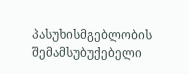პასუხისმგებლობის შემამსუბუქებელი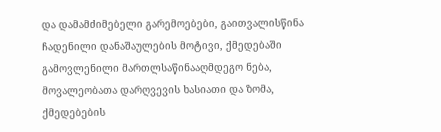და დამამძიმებელი გარემოებები, გაითვალისწინა ჩადენილი დანაშაულების მოტივი, ქმედებაში გამოვლენილი მართლსაწინააღმდეგო ნება, მოვალეობათა დარღვევის ხასიათი და ზომა, ქმედებების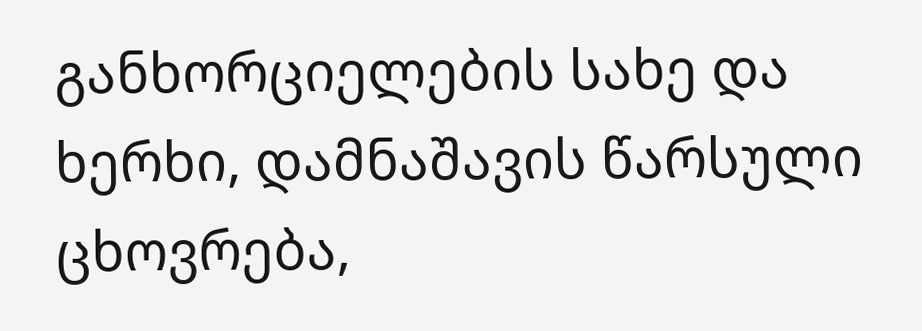განხორციელების სახე და ხერხი, დამნაშავის წარსული ცხოვრება,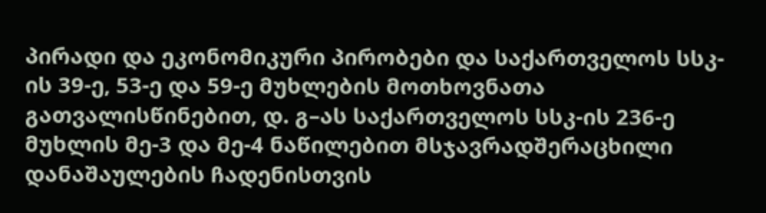პირადი და ეკონომიკური პირობები და საქართველოს სსკ-ის 39-ე, 53-ე და 59-ე მუხლების მოთხოვნათა გათვალისწინებით, დ. გ–ას საქართველოს სსკ-ის 236-ე მუხლის მე-3 და მე-4 ნაწილებით მსჯავრადშერაცხილი დანაშაულების ჩადენისთვის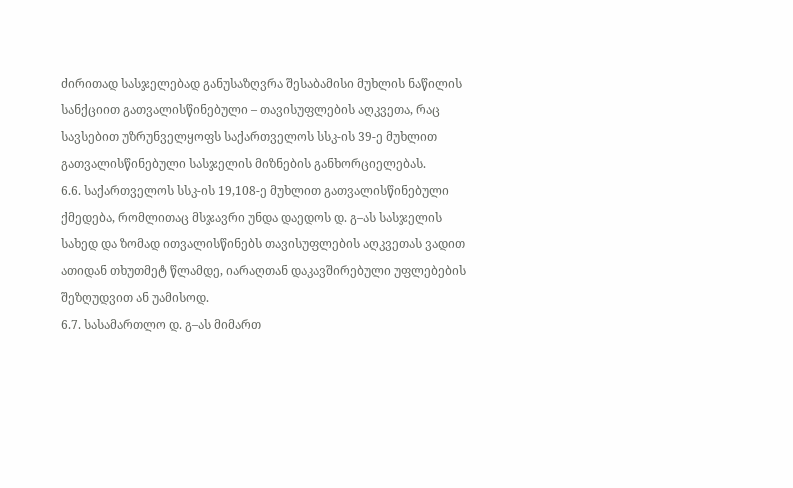ძირითად სასჯელებად განუსაზღვრა შესაბამისი მუხლის ნაწილის სანქციით გათვალისწინებული – თავისუფლების აღკვეთა, რაც სავსებით უზრუნველყოფს საქართველოს სსკ-ის 39-ე მუხლით გათვალისწინებული სასჯელის მიზნების განხორციელებას.
6.6. საქართველოს სსკ-ის 19,108-ე მუხლით გათვალისწინებული ქმედება, რომლითაც მსჯავრი უნდა დაედოს დ. გ–ას სასჯელის სახედ და ზომად ითვალისწინებს თავისუფლების აღკვეთას ვადით ათიდან თხუთმეტ წლამდე, იარაღთან დაკავშირებული უფლებების შეზღუდვით ან უამისოდ.
6.7. სასამართლო დ. გ–ას მიმართ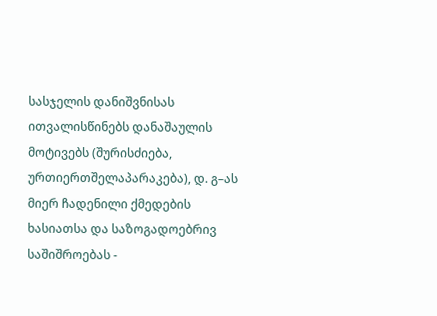სასჯელის დანიშვნისას ითვალისწინებს დანაშაულის მოტივებს (შურისძიება, ურთიერთშელაპარაკება), დ. გ–ას მიერ ჩადენილი ქმედების ხასიათსა და საზოგადოებრივ საშიშროებას -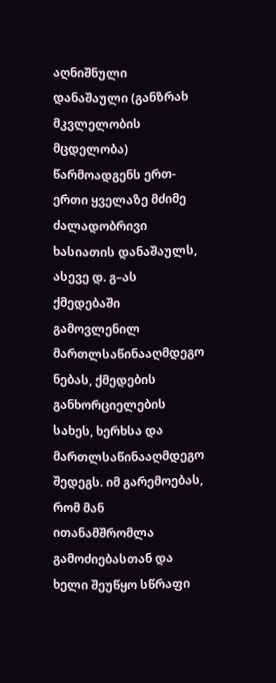აღნიშნული დანაშაული (განზრახ მკვლელობის მცდელობა) წარმოადგენს ერთ-ერთი ყველაზე მძიმე ძალადობრივი ხასიათის დანაშაულს, ასევე დ. გ–ას ქმედებაში გამოვლენილ მართლსაწინააღმდეგო ნებას, ქმედების განხორციელების სახეს, ხერხსა და მართლსაწინააღმდეგო შედეგს. იმ გარემოებას, რომ მან ითანამშრომლა გამოძიებასთან და ხელი შეუწყო სწრაფი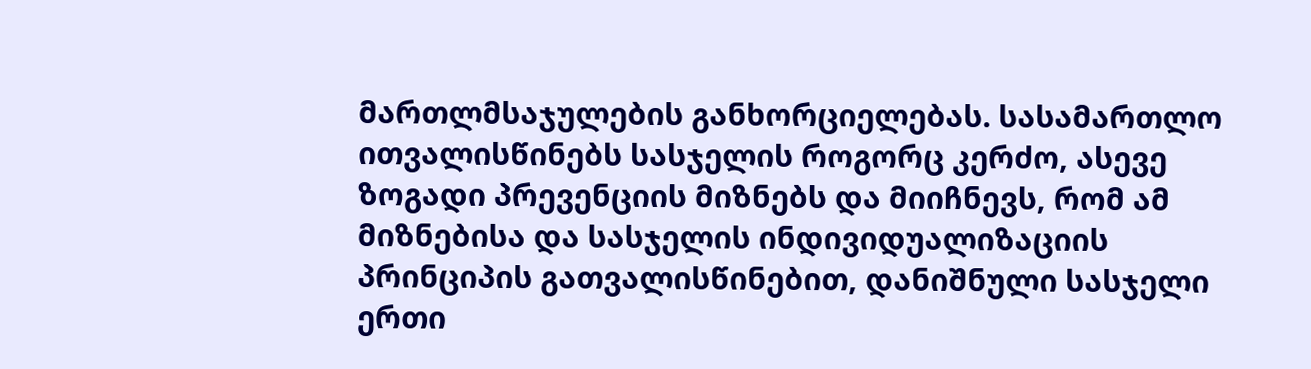მართლმსაჯულების განხორციელებას. სასამართლო ითვალისწინებს სასჯელის როგორც კერძო, ასევე ზოგადი პრევენციის მიზნებს და მიიჩნევს, რომ ამ მიზნებისა და სასჯელის ინდივიდუალიზაციის პრინციპის გათვალისწინებით, დანიშნული სასჯელი ერთი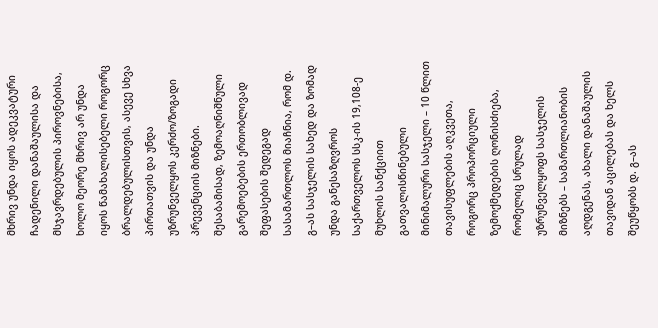მხრივ უნდა იყოს ადეკვატური ჩადენილი დანაშაულისა და მსჯავრდებულის პიროვნებისა, ხოლო მეორე მხრივ არ უნდა იყოს წამახალისებელი როგორც ბრალდებულისთვის, ასევე სხვა პირთათვის და უნდა უზრუნველყოს კერძო/ზოგადი პრევენციის მიზნები. შესაბამისად, ზემოაღნიშნული გარემოებების ერთობლივად შეფასების შედეგად სასამართლოს მიაჩნია, რომ დ. გ–ას სასჯელის სახედ და ზომად უნდა განესაზღვროს საქართველოს სსკ-ის 19,108-ე მუხლის სანქციით გათვალისწინებული მინიმალური სასჯელი – 10 წლით თავისუფლების აღკვეთა, როგორც პროპორციული ზემოქმედების ღონისძიება, რომელიც სრულად უზრუნველყოფს სასჯელის მიზნებს – სამართლიანობის აღდგენას, ახალი დანაშაულის თავიდან აცილებას და ხელს შეუწყობს დ. გ–ას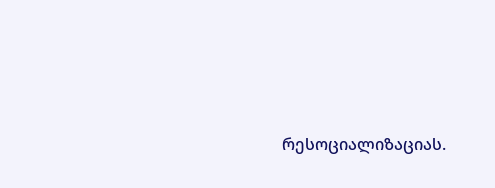რესოციალიზაციას.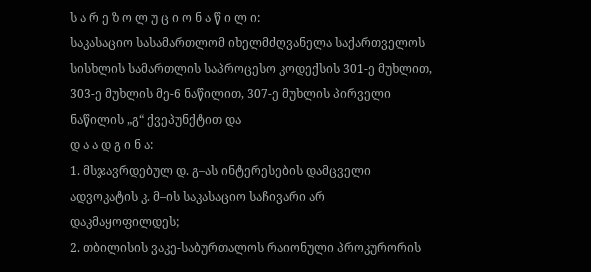ს ა რ ე ზ ო ლ უ ც ი ო ნ ა წ ი ლ ი:
საკასაციო სასამართლომ იხელმძღვანელა საქართველოს სისხლის სამართლის საპროცესო კოდექსის 301-ე მუხლით, 303-ე მუხლის მე-6 ნაწილით, 307-ე მუხლის პირველი ნაწილის „გ“ ქვეპუნქტით და
დ ა ა დ გ ი ნ ა:
1. მსჯავრდებულ დ. გ–ას ინტერესების დამცველი ადვოკატის კ. მ–ის საკასაციო საჩივარი არ დაკმაყოფილდეს;
2. თბილისის ვაკე-საბურთალოს რაიონული პროკურორის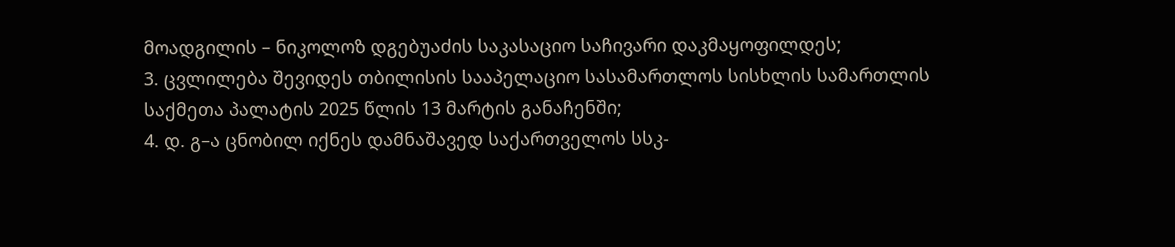მოადგილის – ნიკოლოზ დგებუაძის საკასაციო საჩივარი დაკმაყოფილდეს;
3. ცვლილება შევიდეს თბილისის სააპელაციო სასამართლოს სისხლის სამართლის საქმეთა პალატის 2025 წლის 13 მარტის განაჩენში;
4. დ. გ–ა ცნობილ იქნეს დამნაშავედ საქართველოს სსკ-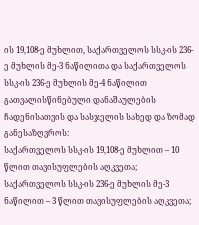ის 19,108-ე მუხლით, საქართველოს სსკ-ის 236-ე მუხლის მე-3 ნაწილითა და საქართველოს სსკ-ის 236-ე მუხლის მე-4 ნაწილით გათვალისწინებული დანაშაულების ჩადენისათვის და სასჯელის სახედ და ზომად განესაზღვროს:
საქართველოს სსკ-ის 19,108-ე მუხლით – 10 წლით თავისუფლების აღკვეთა;
საქართველოს სსკ-ის 236-ე მუხლის მე-3 ნაწილით – 3 წლით თავისუფლების აღკვეთა;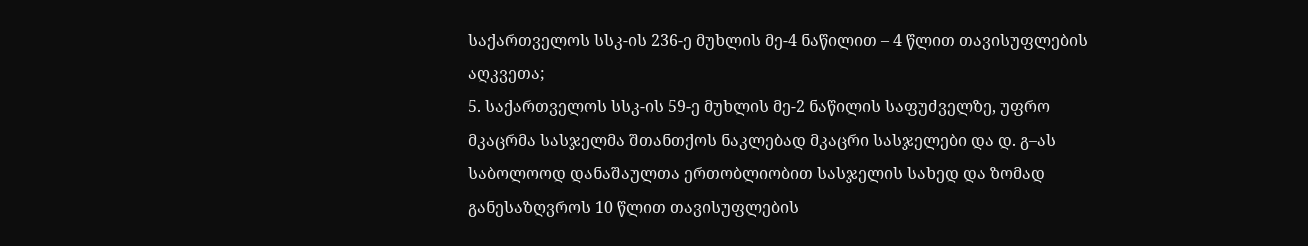საქართველოს სსკ-ის 236-ე მუხლის მე-4 ნაწილით – 4 წლით თავისუფლების აღკვეთა;
5. საქართველოს სსკ-ის 59-ე მუხლის მე-2 ნაწილის საფუძველზე, უფრო მკაცრმა სასჯელმა შთანთქოს ნაკლებად მკაცრი სასჯელები და დ. გ–ას საბოლოოდ დანაშაულთა ერთობლიობით სასჯელის სახედ და ზომად განესაზღვროს 10 წლით თავისუფლების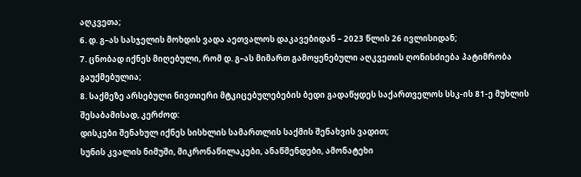აღკვეთა;
6. დ. გ–ას სასჯელის მოხდის ვადა აეთვალოს დაკავებიდან – 2023 წლის 26 ივლისიდან;
7. ცნობად იქნეს მიღებული, რომ დ. გ–ას მიმართ გამოყენებული აღკვეთის ღონისძიება პატიმრობა გაუქმებულია;
8. საქმეზე არსებული ნივთიერი მტკიცებულებების ბედი გადაწყდეს საქართველოს სსკ-ის 81-ე მუხლის შესაბამისად, კერძოდ:
დისკები შენახულ იქნეს სისხლის სამართლის საქმის შენახვის ვადით;
სუნის კვალის ნიმუში, მიკრონაწილაკები, ანაწმენდები, ამონატეხი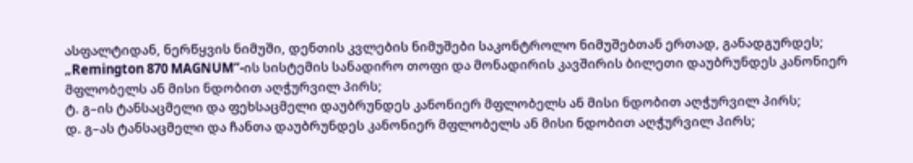ასფალტიდან, ნერწყვის ნიმუში, დენთის კვლების ნიმუშები საკონტროლო ნიმუშებთან ერთად, განადგურდეს;
„Remington 870 MAGNUM“-ის სისტემის სანადირო თოფი და მონადირის კავშირის ბილეთი დაუბრუნდეს კანონიერ მფლობელს ან მისი ნდობით აღჭურვილ პირს;
ტ. გ–ის ტანსაცმელი და ფეხსაცმელი დაუბრუნდეს კანონიერ მფლობელს ან მისი ნდობით აღჭურვილ პირს;
დ. გ–ას ტანსაცმელი და ჩანთა დაუბრუნდეს კანონიერ მფლობელს ან მისი ნდობით აღჭურვილ პირს;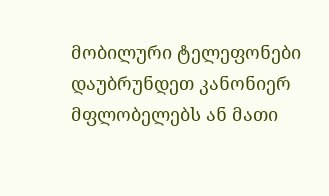მობილური ტელეფონები დაუბრუნდეთ კანონიერ მფლობელებს ან მათი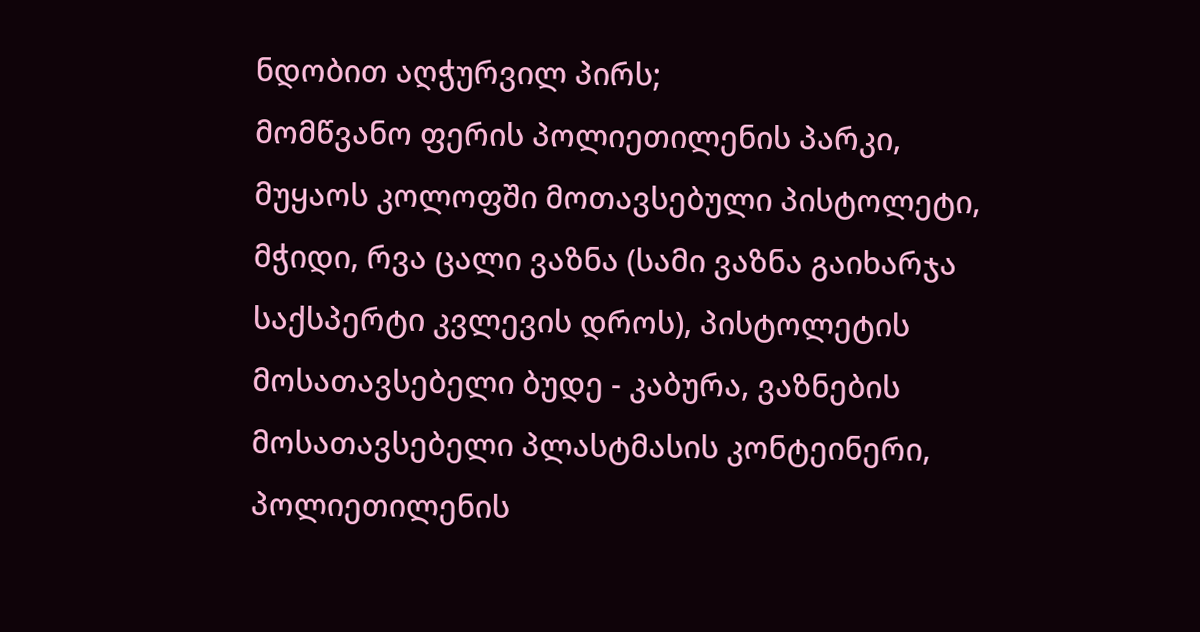ნდობით აღჭურვილ პირს;
მომწვანო ფერის პოლიეთილენის პარკი, მუყაოს კოლოფში მოთავსებული პისტოლეტი, მჭიდი, რვა ცალი ვაზნა (სამი ვაზნა გაიხარჯა საქსპერტი კვლევის დროს), პისტოლეტის მოსათავსებელი ბუდე - კაბურა, ვაზნების მოსათავსებელი პლასტმასის კონტეინერი, პოლიეთილენის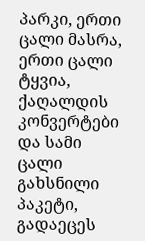პარკი, ერთი ცალი მასრა, ერთი ცალი ტყვია, ქაღალდის კონვერტები და სამი ცალი გახსნილი პაკეტი, გადაეცეს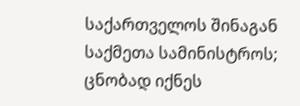საქართველოს შინაგან საქმეთა სამინისტროს;
ცნობად იქნეს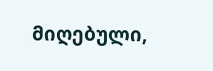მიღებული,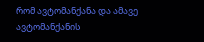რომ ავტომანქანა და ამავე ავტომანქანის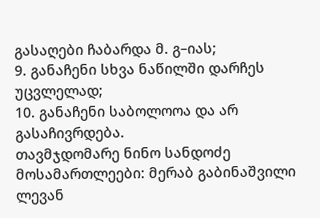გასაღები ჩაბარდა მ. გ–იას;
9. განაჩენი სხვა ნაწილში დარჩეს უცვლელად;
10. განაჩენი საბოლოოა და არ გასაჩივრდება.
თავმჯდომარე ნინო სანდოძე
მოსამართლეები: მერაბ გაბინაშვილი
ლევან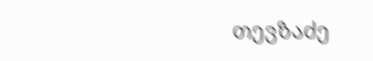თევზაძე